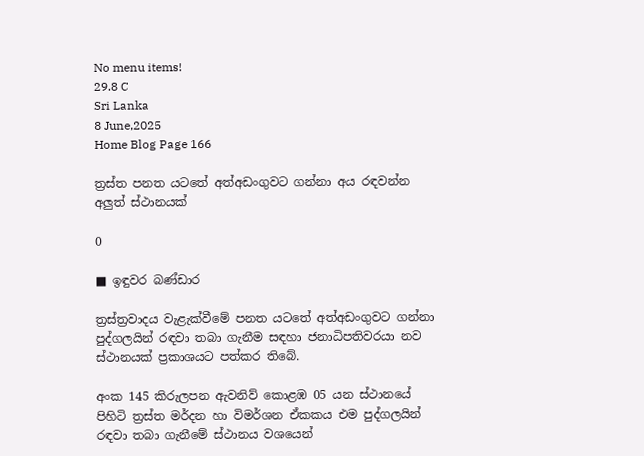No menu items!
29.8 C
Sri Lanka
8 June,2025
Home Blog Page 166

ත්‍රස්ත පනත යටතේ අත්අඩංගුවට ගන්නා අය රඳවන්න අලුත් ස්ථානයක්

0

■ ඉඳුවර බණ්ඩාර

ත්‍රස්ත්‍රවාදය වැළැක්වීමේ පනත යටතේ අත්අඩංගුවට ගන්නා පුද්ගලයින් රඳවා තබා ගැනීම සඳහා ජනාධිපතිවරයා නව ස්ථානයක් ප්‍රකාශයට පත්කර තිබේ.

අංක 145 කිරුලපන ඇවනිව් කොළඹ 05 යන ස්ථානයේ පිහිටි ත්‍රස්ත මර්දන හා විමර්ශන ඒකකය එම පුද්ගලයින් රඳවා තබා ගැනීමේ ස්ථානය වශයෙන්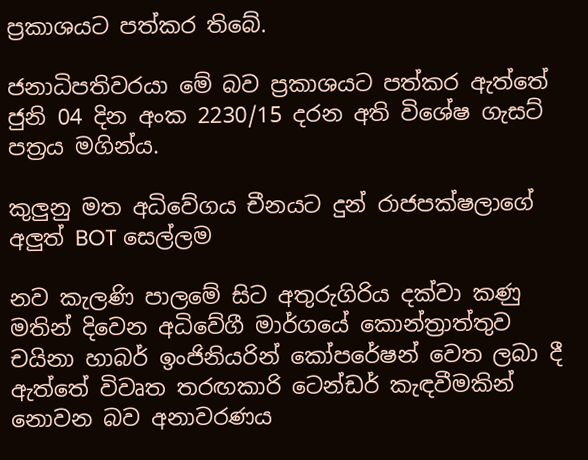ප්‍රකාශයට පත්කර තිබේ.

ජනාධිපතිවරයා මේ බව ප්‍රකාශයට පත්කර ඇත්තේ ජුනි 04 දින අංක 2230/15 දරන අති විශේෂ ගැසට් පත්‍රය මගින්ය.

කුලුනු මත අධිවේගය චීනයට දුන් රාජපක්ෂලාගේ අලුත් BOT සෙල්ලම

නව කැලණි පාලමේ සිට අතුරුගිරිය දක්වා කණු මතින් දිවෙන අධිවේගී මාර්ගයේ කොන්ත්‍රාත්තුව චයිනා හාබර් ඉංජිනියරින් කෝපරේෂන් වෙත ලබා දී ඇත්තේ විවෘත තරඟකාරි ටෙන්ඩර් කැඳවීමකින් නොවන බව අනාවරණය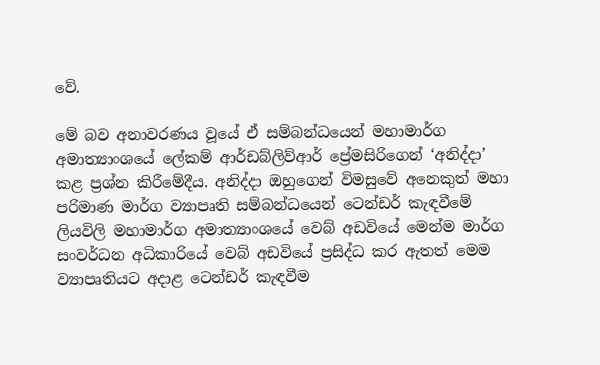වේ.

මේ බව අනාවරණය වූයේ ඒ සම්බන්ධයෙන් මහාමාර්ග අමාත්‍යාංශයේ ලේකම් ආර්ඩබ්ලිව්ආර් ප්‍රේමසිරිගෙන් ‘අනිද්දා’ කළ ප්‍රශ්න කිරීමේදීය. අනිද්දා ඔහුගෙන් විමසුවේ අනෙකුත් මහා පරිමාණ මාර්ග ව්‍යාපෘති සම්බන්ධයෙන් ටෙන්ඩර් කැඳවීමේ ලියවිලි මහාමාර්ග අමාත්‍යාංශයේ වෙබ් අඩවියේ මෙන්ම මාර්ග සංවර්ධන අධිකාරියේ වෙබ් අඩවියේ ප්‍රසිද්ධ කර ඇතත් මෙම ව්‍යාපෘතියට අදාළ ටෙන්ඩර් කැඳවීම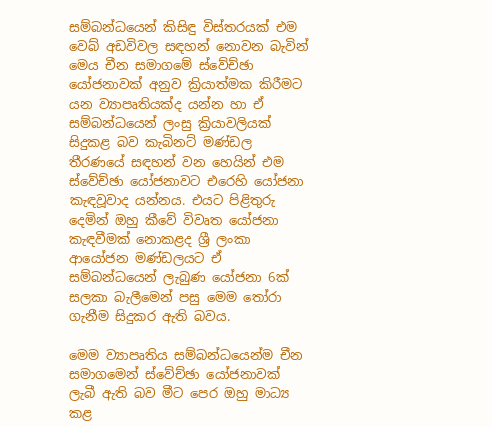සම්බන්ධයෙන් කිසිඳු විස්තරයක් එම වෙබ් අඩවිවල සඳහන් නොවන බැවින් මෙය චීන සමාගමේ ස්වේච්ඡා යෝජනාවක් අනුව ක්‍රියාත්මක කිරීමට යන ව්‍යාපෘතියක්ද යන්න හා ඒ සම්බන්ධයෙන් ලංසු ක්‍රියාවලියක් සිදුකළ බව කැබිනට් මණ්ඩල තීරණයේ සඳහන් වන හෙයින් එම ස්වේච්ඡා යෝජනාවට එරෙහි යෝජනා කැඳවූවාද යන්නය. එයට පිළිතුරු දෙමින් ඔහු කීවේ විවෘත යෝජනා කැඳවීමක් නොකළද ශ්‍රී ලංකා ආයෝජන මණ්ඩලයට ඒ සම්බන්ධයෙන් ලැබුණ යෝජනා 6ක් සලකා බැලීමෙන් පසු මෙම තෝරා ගැනීම සිදුකර ඇති බවය.

මෙම ව්‍යාපෘතිය සම්බන්ධයෙන්ම චීන සමාගමෙන් ස්වේච්ඡා යෝජනාවක් ලැබී ඇති බව මීට පෙර ඔහු මාධ්‍ය කළ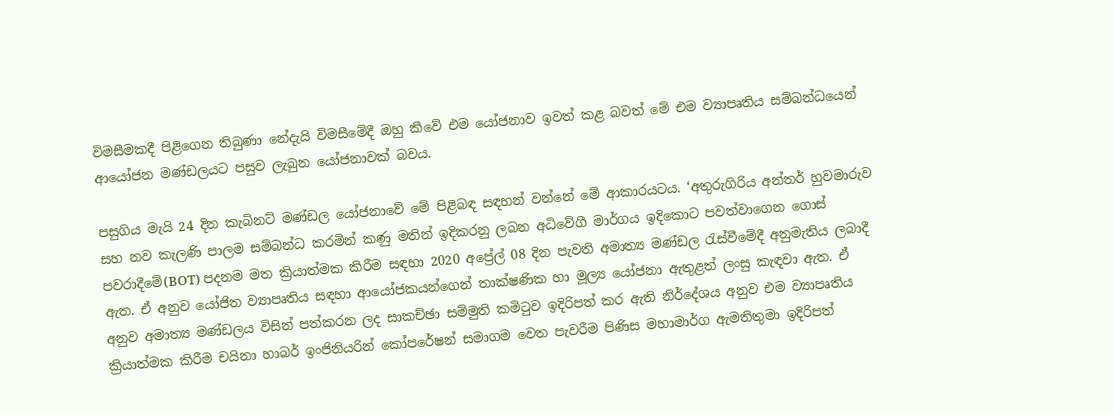විමසීමකදී පිළිගෙන තිබුණා නේදැයි විමසීමේදී ඔහු කීවේ එම යෝජනාව ඉවත් කළ බවත් මේ එම ව්‍යාපෘතිය සම්බන්ධයෙන් ආයෝජන මණ්ඩලයට පසුව ලැබුන යෝජනාවක් බවය.

පසුගිය මැයි 24 දින කැබිනට් මණ්ඩල යෝජනාවේ මේ පිළිබඳ සඳහන් වන්නේ මේ ආකාරයටය. ‘අතුරුගිරිය අන්තර් හුවමාරුව සහ නව කැලණි පාලම සම්බන්ධ කරමින් කණු මතින් ඉදිකරනු ලබන අධිවේගී මාර්ගය ඉදිකොට පවත්වාගෙන ගොස් පවරාදීමේ(BOT) පදනම මත ක්‍රියාත්මක කිරීම සඳහා 2020 අප්‍රේල් 08 දින පැවති අමාත්‍ය මණ්ඩල රැස්වීමේදී අනුමැතිය ලබාදී ඇත. ඒ අනුව යෝජිත ව්‍යාපෘතිය සඳහා ආයෝජකයන්ගෙන් තාක්ෂණික හා මූල්‍ය යෝජනා ඇතුළත් ලංසු කැඳවා ඇත. ඒ අනුව අමාත්‍ය මණ්ඩලය විසින් පත්කරන ලද සාකච්ඡා සම්මුති කමිටුව ඉදිරිපත් කර ඇති නිර්දේශය අනුව එම ව්‍යාපෘතිය ක්‍රියාත්මක කිරීම චයිනා හාබර් ඉංජිනියරින් කෝපරේෂන් සමාගම වෙත පැවරීම පිණිස මහාමාර්ග ඇමතිතුමා ඉදිරිපත්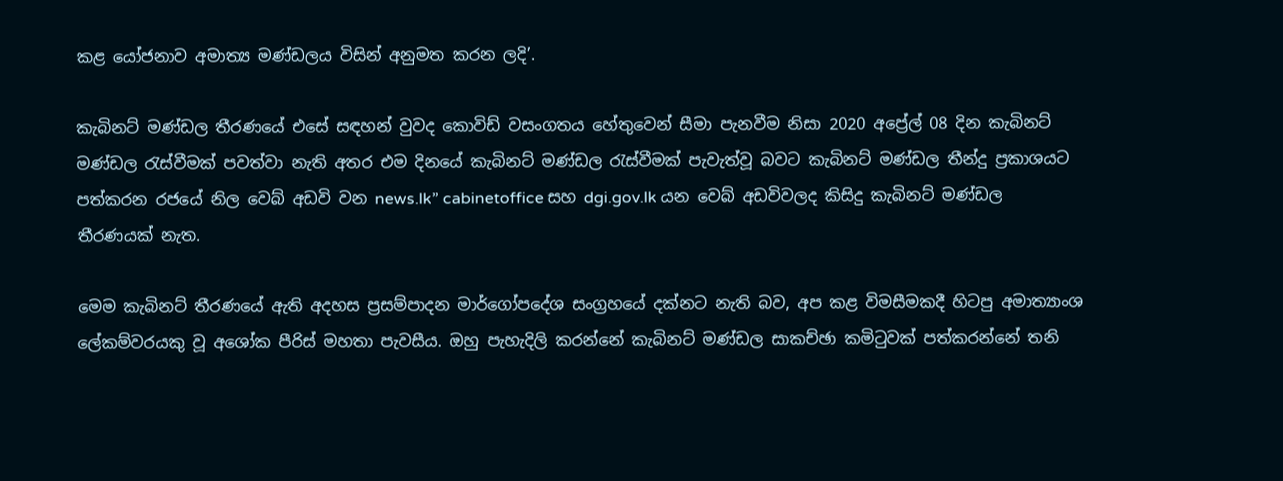කළ යෝජනාව අමාත්‍ය මණ්ඩලය විසින් අනුමත කරන ලදි’.

කැබිනට් මණ්ඩල තීරණයේ එසේ සඳහන් වුවද කොවිඩ් වසංගතය හේතුවෙන් සීමා පැනවීම නිසා 2020 අප්‍රේල් 08 දින කැබිනට් මණ්ඩල රැස්වීමක් පවත්වා නැති අතර එම දිනයේ කැබිනට් මණ්ඩල රැස්වීමක් පැවැත්වූ බවට කැබිනට් මණ්ඩල තීන්දු ප්‍රකාශයට පත්කරන රජයේ නිල වෙබ් අඩවි වන news.lk” cabinetoffice සහ dgi.gov.lk යන වෙබ් අඩවිවලද කිසිදු කැබිනට් මණ්ඩල තීරණයක් නැත.

මෙම කැබිනට් තීරණයේ ඇති අදහස ප්‍රසම්පාදන මාර්ගෝපදේශ සංග්‍රහයේ දක්නට නැති බව, අප කළ විමසීමකදී හිටපු අමාත්‍යාංශ ලේකම්වරයකු වූ අශෝක පීරිස් මහතා පැවසීය. ඔහු පැහැදිලි කරන්නේ කැබිනට් මණ්ඩල සාකච්ඡා කමිටුවක් පත්කරන්නේ තනි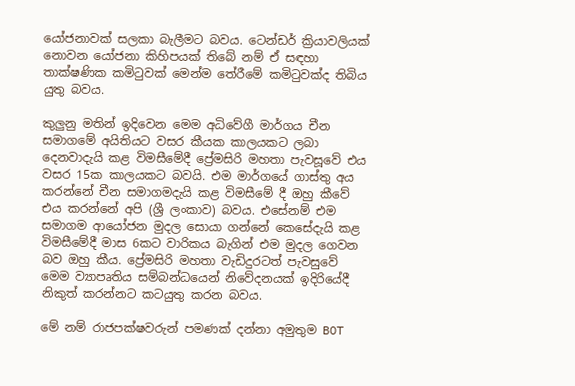යෝජනාවක් සලකා බැලීමට බවය. ටෙන්ඩර් ක්‍රියාවලියක් නොවන යෝජනා කිහිපයක් තිබේ නම් ඒ සඳහා තාක්ෂණික කමිටුවක් මෙන්ම තේරීමේ කමිටුවක්ද තිබිය යුතු බවය.

කුලුනු මතින් ඉදිවෙන මෙම අධිවේගී මාර්ගය චීන සමාගමේ අයිතියට වසර කීයක කාලයකට ලබා දෙනවාදැයි කළ විමසීමේදී ප්‍රේමසිරි මහතා පැවසූවේ එය වසර 15ක කාලයකට බවයි. එම මාර්ගයේ ගාස්තු අය කරන්නේ චීන සමාගමදැයි කළ විමසීමේ දී ඔහු කීවේ එය කරන්නේ අපි (ශ්‍රී ලංකාව) බවය. එසේනම් එම සමාගම ආයෝජන මුදල සොයා ගන්නේ කෙසේදැයි කළ විමසීමේදී මාස 6කට වාරිකය බැගින් එම මුදල ගෙවන බව ඔහු කීය. ප්‍රේමසිරි මහතා වැඩිදුරටත් පැවසුවේ මෙම ව්‍යාපෘතිය සම්බන්ධයෙන් නිවේදනයක් ඉදිරියේදී නිකුත් කරන්නට කටයුතු කරන බවය.

මේ නම් රාජපක්ෂවරුන් පමණක් දන්නා අමුතුම BOT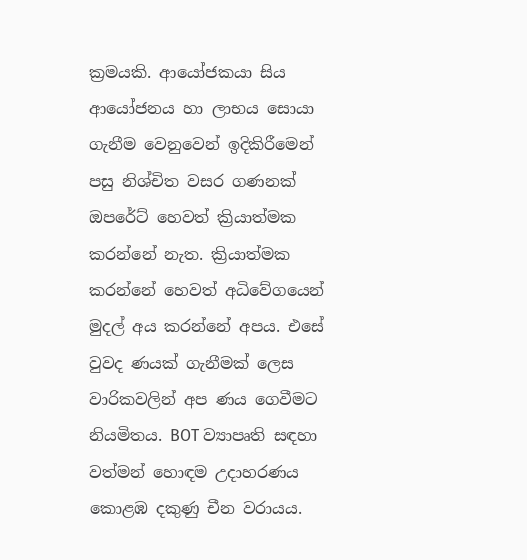ක්‍රමයකි. ආයෝජකයා සිය ආයෝජනය හා ලාභය සොයා ගැනීම වෙනුවෙන් ඉදිකිරීමෙන් පසු නිශ්චිත වසර ගණනක් ඔපරේට් හෙවත් ක්‍රියාත්මක කරන්නේ නැත. ක්‍රියාත්මක කරන්නේ හෙවත් අධිවේගයෙන් මුදල් අය කරන්නේ අපය. එසේ වුවද ණයක් ගැනීමක් ලෙස වාරිකවලින් අප ණය ගෙවීමට නියමිතය. BOT ව්‍යාපෘති සඳහා වත්මන් හොඳම උදාහරණය කොළඹ දකුණු චීන වරායය.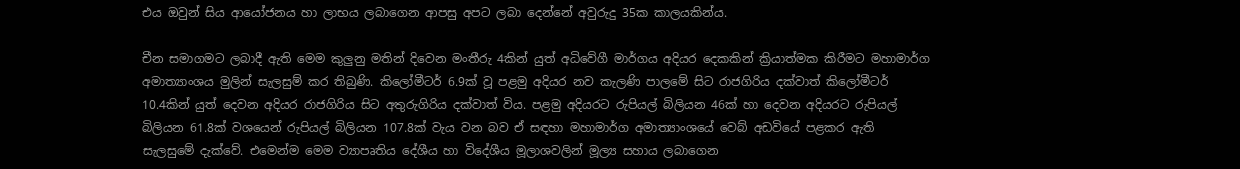එය ඔවුන් සිය ආයෝජනය හා ලාභය ලබාගෙන ආපසු අපට ලබා දෙන්නේ අවුරුදු 35ක කාලයකින්ය.

චීන සමාගමට ලබාදී ඇති මෙම කුලුනු මතින් දිවෙන මංතීරු 4කින් යුත් අධිවේගී මාර්ගය අදියර දෙකකින් ක්‍රියාත්මක කිරීමට මහාමාර්ග අමාත්‍යාංශය මුලින් සැලසුම් කර තිබුණි. කිලෝමීටර් 6.9ක් වූ පළමු අදියර නව කැලණි පාලමේ සිට රාජගිරිය දක්වාත් කිලෝමීටර් 10.4කින් යුත් දෙවන අදියර රාජගිරිය සිට අතුරුගිරිය දක්වාත් විය. පළමු අදියරට රුපියල් බිලියන 46ක් හා දෙවන අදියරට රුපියල් බිලියන 61.8ක් වශයෙන් රුපියල් බිලියන 107.8ක් වැය වන බව ඒ සඳහා මහාමාර්ග අමාත්‍යාංශයේ වෙබ් අඩවියේ පළකර ඇති සැලසුමේ දැක්වේ. එමෙන්ම මෙම ව්‍යාපෘතිය දේශීය හා විදේශීය මූලාශවලින් මූල්‍ය සහාය ලබාගෙන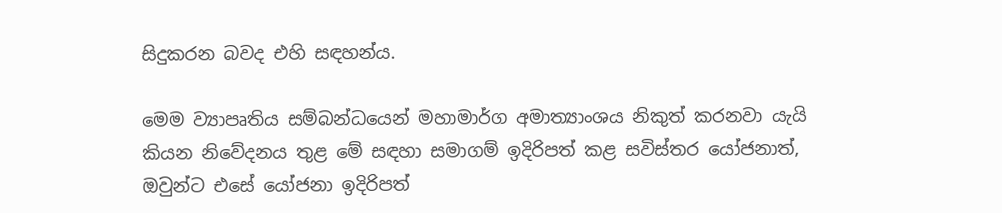සිදුකරන බවද එහි සඳහන්ය.

මෙම ව්‍යාපෘතිය සම්බන්ධයෙන් මහාමාර්ග අමාත්‍යාංශය නිකුත් කරනවා යැයි කියන නිවේදනය තුළ මේ සඳහා සමාගම් ඉදිරිපත් කළ සවිස්තර යෝජනාත්, ඔවුන්ට එසේ යෝජනා ඉදිරිපත්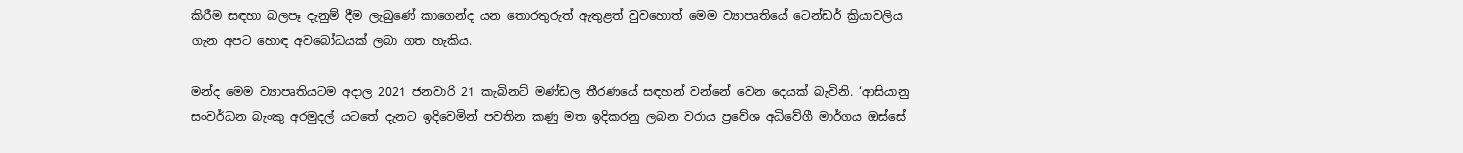කිරීම සඳහා බලපෑ දැනුම් දීම ලැබුණේ කාගෙන්ද යන තොරතුරුත් ඇතුළත් වුවහොත් මෙම ව්‍යාපෘතියේ ටෙන්ඩර් ක්‍රියාවලිය ගැන අපට හොඳ අවබෝධයක් ලබා ගත හැකිය.

මන්ද මෙම ව්‍යාපෘතියටම අදාල 2021 ජනවාරි 21 කැබිනට් මණ්ඩල තීරණයේ සඳහන් වන්නේ වෙන දෙයක් බැවිනි. ‘ආසියානු සංවර්ධන බැංකු අරමුදල් යටතේ දැනට ඉදිවෙමින් පවතින කණු මත ඉදිකරනු ලබන වරාය ප්‍රවේශ අධිවේගී මාර්ගය ඔස්සේ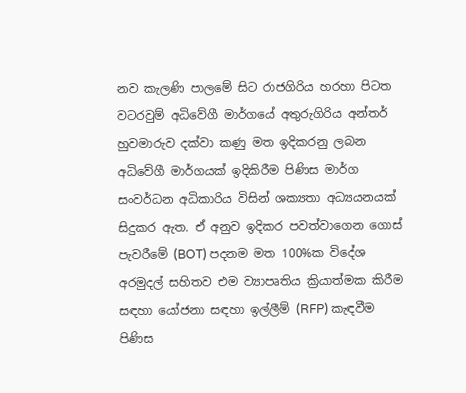නව කැලණි පාලමේ සිට රාජගිරිය හරහා පිටත වටරවුම් අධිවේගී මාර්ගයේ අතුරුගිරිය අන්තර් හුවමාරුව දක්වා කණු මත ඉදිකරනු ලබන අධිවේගී මාර්ගයක් ඉදිකිරීම පිණිස මාර්ග සංවර්ධන අධිකාරිය විසින් ශක්‍යතා අධ්‍යයනයක් සිදුකර ඇත. ඒ අනුව ඉදිකර පවත්වාගෙන ගොස් පැවරීමේ (BOT) පදනම මත 100%ක විදේශ අරමුදල් සහිතව එම ව්‍යාපෘතිය ක්‍රියාත්මක කිරීම සඳහා යෝජනා සඳහා ඉල්ලීම් (RFP) කැඳවීම පිණිස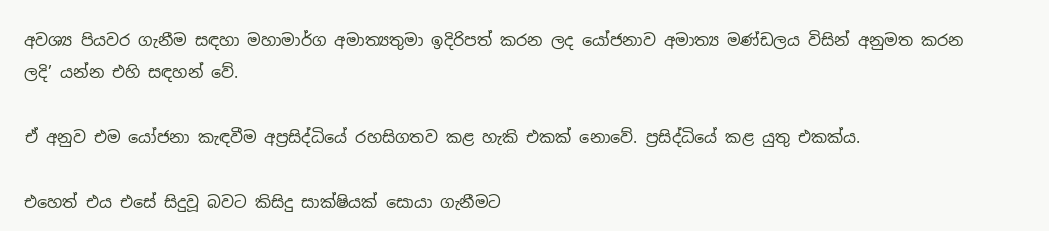අවශ්‍ය පියවර ගැනීම සඳහා මහාමාර්ග අමාත්‍යතුමා ඉදිරිපත් කරන ලද යෝජනාව අමාත්‍ය මණ්ඩලය විසින් අනුමත කරන ලදි’ යන්න එහි සඳහන් වේ.

ඒ අනුව එම යෝජනා කැඳවීම අප්‍රසිද්ධියේ රහසිගතව කළ හැකි එකක් නොවේ. ප්‍රසිද්ධියේ කළ යුතු එකක්ය.

එහෙත් එය එසේ සිදුවූ බවට කිසිදු සාක්ෂියක් සොයා ගැනීමට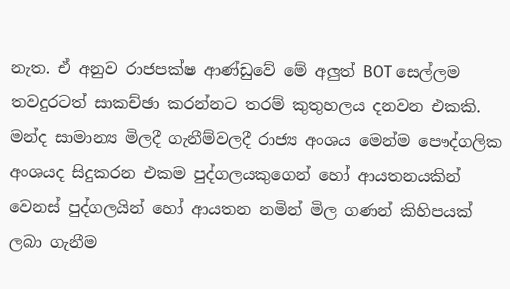නැත. ඒ අනුව රාජපක්ෂ ආණ්ඩුවේ මේ අලුත් BOT සෙල්ලම තවදුරටත් සාකච්ඡා කරන්නට තරම් කුතුහලය දනවන එකකි. මන්ද සාමාන්‍ය මිලදී ගැනීම්වලදී රාජ්‍ය අංශය මෙන්ම පෞද්ගලික අංශයද සිදුකරන එකම පුද්ගලයකුගෙන් හෝ ආයතනයකින් වෙනස් පුද්ගලයින් හෝ ආයතන නමින් මිල ගණන් කිහිපයක් ලබා ගැනීම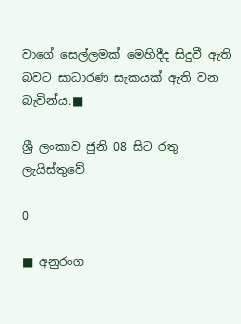වාගේ සෙල්ලමක් මෙහිදීද සිදුවී ඇති බවට සාධාරණ සැකයක් ඇති වන බැවින්ය.■

ශ්‍රී ලංකාව ජුනි 08 සිට රතු ලැයිස්තුවේ

0

■ අනුරංග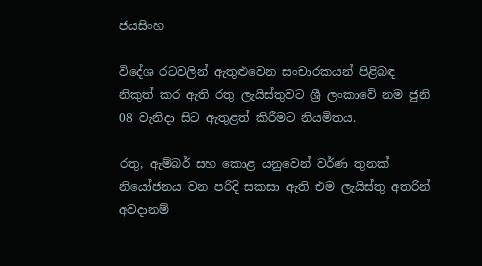ජයසිංහ

විදේශ රටවලින් ඇතුළුවෙන සංචාරකයන් පිළිබඳ නිකුත් කර ඇති රතු ලැයිස්තුවට ශ්‍රී ලංකාවේ නම ජුනි 08 වැනිදා සිට ඇතුළත් කිරීමට නියමිතය.

රතු, ඇම්බර් සහ කොළ යනුවෙන් වර්ණ තුනක් නියෝජනය වන පරිදි සකසා ඇති එම ලැයිස්තු අතරින් අවදානම්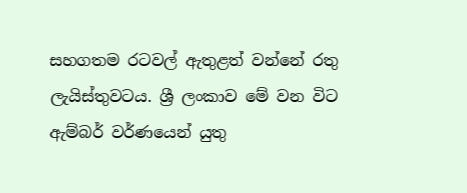සහගතම රටවල් ඇතුළත් වන්නේ රතු ලැයිස්තුවටය. ශ්‍රී ලංකාව මේ වන විට ඇම්බර් වර්ණයෙන් යුතු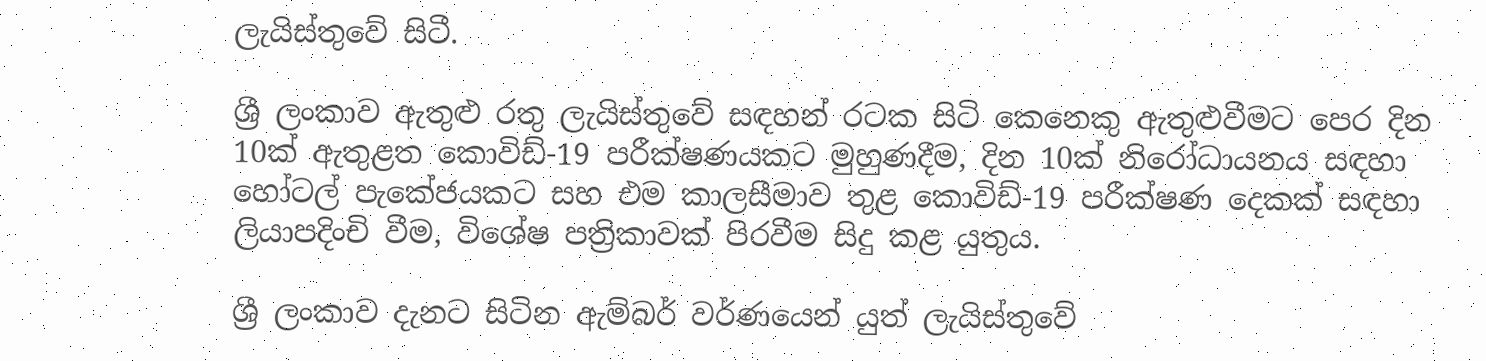ලැයිස්තුවේ සිටී.

ශ්‍රී ලංකාව ඇතුළු රතු ලැයිස්තුවේ සඳහන් රටක සිටි කෙනෙකු ඇතුළුවීමට පෙර දින 10ක් ඇතුළත කොවිඩ්-19 පරීක්ෂණයකට මුහුණදීම, දින 10ක් නිරෝධායනය සඳහා හෝටල් පැකේජයකට සහ එම කාලසීමාව තුළ කොවිඩ්-19 පරීක්ෂණ දෙකක් සඳහා ලියාපදිංචි වීම, විශේෂ පත්‍රිකාවක් පිරවීම සිදු කළ යුතුය.

ශ්‍රී ලංකාව දැනට සිටින ඇම්බර් වර්ණයෙන් යුත් ලැයිස්තුවේ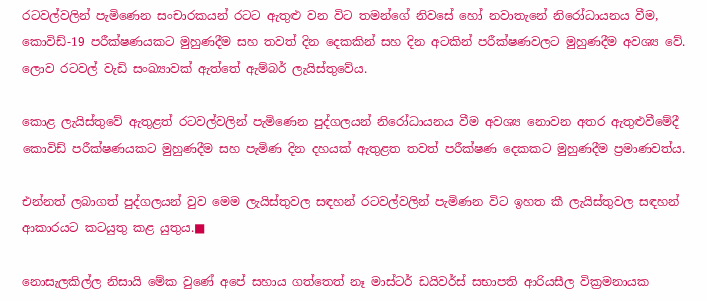රටවල්වලින් පැමිණෙන සංචාරකයන් රටට ඇතුළු වන විට තමන්ගේ නිවසේ හෝ නවාතැනේ නිරෝධායනය වීම, කොවිඩ්-19 පරීක්ෂණයකට මුහුණදීම සහ තවත් දින දෙකකින් සහ දින අටකින් පරීක්ෂණවලට මුහුණදීම අවශ්‍ය වේ. ලොව රටවල් වැඩි සංඛ්‍යාවක් ඇත්තේ ඇම්බර් ලැයිස්තුවේය.

කොළ ලැයිස්තුවේ ඇතුළත් රටවල්වලින් පැමිණෙන පුද්ගලයන් නිරෝධායනය වීම අවශ්‍ය නොවන අතර ඇතුළුවීමේදී කොවිඩ් පරීක්ෂණයකට මුහුණදීම සහ පැමිණ දින දහයක් ඇතුළත තවත් පරීක්ෂණ දෙකකට මුහුණදීම ප්‍රමාණවත්ය.

එන්නත් ලබාගත් පුද්ගලයන් වුව මෙම ලැයිස්තුවල සඳහන් රටවල්වලින් පැමිණන විට ඉහත කී ලැයිස්තුවල සඳහන් ආකාරයට කටයුතු කළ යුතුය.■

නොසැලකිල්ල නිසායි මේක වුණේ අපේ සහාය ගත්තෙත් නෑ මාස්ටර් ඩයිවර්ස් සභාපති ආරියසීල වික්‍රමනායක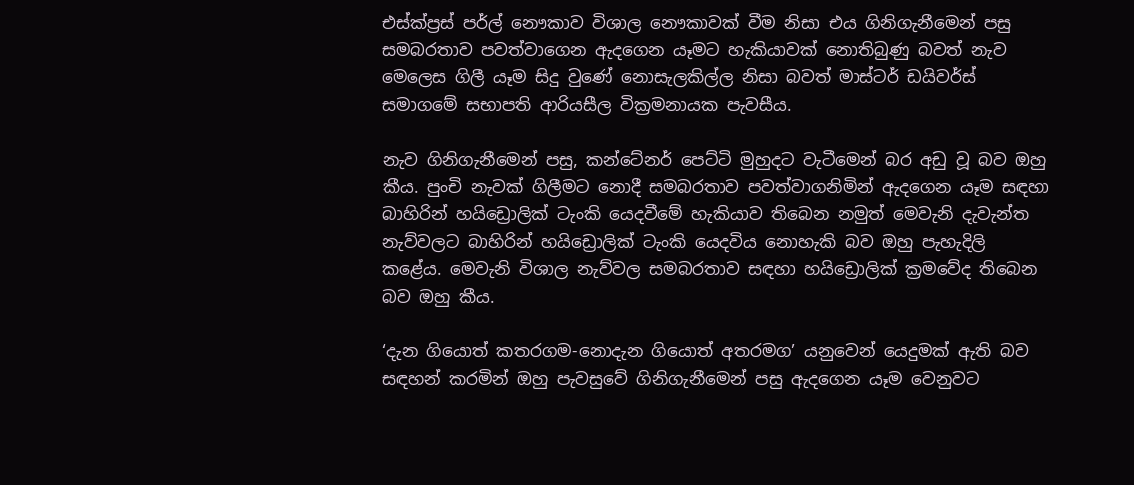එස්ක්ප්‍රස් පර්ල් නෞකාව විශාල නෞකාවක් වීම නිසා එය ගිනිගැනීමෙන් පසු සමබරතාව පවත්වාගෙන ඇදගෙන යෑමට හැකියාවක් නොතිබුණු බවත් නැව මෙලෙස ගිලී යෑම සිදු වුණේ නොසැලකිල්ල නිසා බවත් මාස්ටර් ඩයිවර්ස් සමාගමේ සභාපති ආරියසීල වික්‍රමනායක පැවසීය.

නැව ගිනිගැනීමෙන් පසු, කන්ටේනර් පෙට්ටි මුහුදට වැටීමෙන් බර අඩු වූ බව ඔහු කීය. පුංචි නැවක් ගිලීමට නොදී සමබරතාව පවත්වාගනිමින් ඇදගෙන යෑම සඳහා බාහිරින් හයිඩ්‍රොලික් ටැංකි යෙදවීමේ හැකියාව තිබෙන නමුත් මෙවැනි දැවැන්ත නැව්වලට බාහිරින් හයිඩ්‍රොලික් ටැංකි යෙදවිය නොහැකි බව ඔහු පැහැදිලි කළේය. මෙවැනි විශාල නැව්වල සමබරතාව සඳහා හයිඩ්‍රොලික් ක්‍රමවේද තිබෙන බව ඔහු කීය.

‘දැන ගියොත් කතරගම-නොදැන ගියොත් අතරමග’ යනුවෙන් යෙදුමක් ඇති බව සඳහන් කරමින් ඔහු පැවසුවේ ගිනිගැනීමෙන් පසු ඇදගෙන යෑම වෙනුවට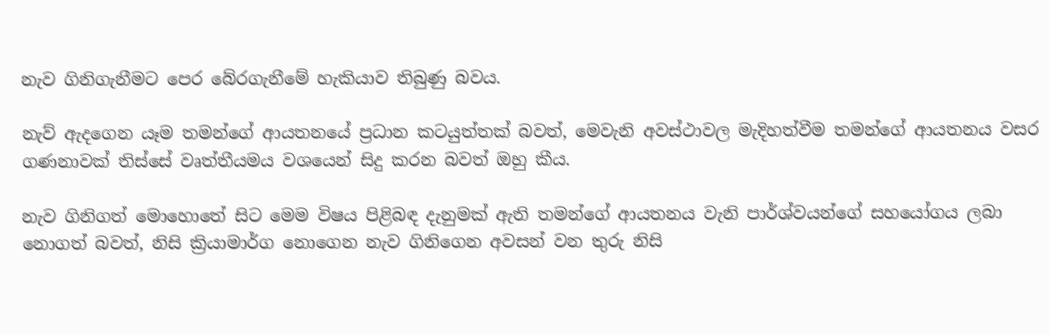නැව ගිනිගැනීමට පෙර බේරගැනීමේ හැකියාව තිබුණු බවය.

නැව් ඇදගෙන යෑම තමන්ගේ ආයතනයේ ප්‍රධාන කටයුත්තක් බවත්, මෙවැනි අවස්ථාවල මැදිහත්වීම තමන්ගේ ආයතනය වසර ගණනාවක් තිස්සේ වෘත්තීයමය වශයෙන් සිදු කරන බවත් ඔහු කීය.

නැව ගිනිගත් මොහොතේ සිට මෙම විෂය පිළිබඳ දැනුමක් ඇති තමන්ගේ ආයතනය වැනි පාර්ශ්වයන්ගේ සහයෝගය ලබා නොගත් බවත්, නිසි ක්‍රියාමාර්ග නොගෙන නැව ගිනිගෙන අවසන් වන තුරු නිසි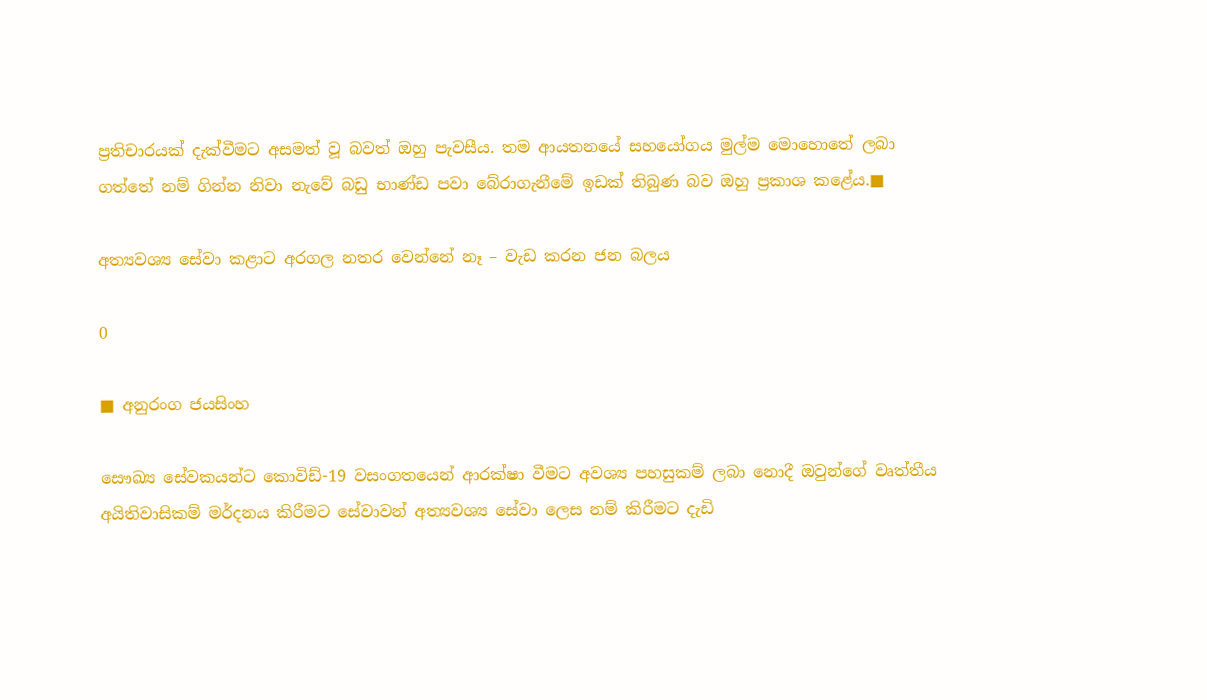ප්‍රතිචාරයක් දැක්වීමට අසමත් වූ බවත් ඔහු පැවසීය. තම ආයතනයේ සහයෝගය මුල්ම මොහොතේ ලබා ගත්තේ නම් ගින්න නිවා නැවේ බඩු භාණ්ඩ පවා බේරාගැනීමේ ඉඩක් තිබුණ බව ඔහු ප්‍රකාශ කළේය.■

අත්‍යවශ්‍ය සේවා කළාට අරගල නතර වෙන්නේ නෑ – වැඩ කරන ජන බලය

0

■ අනුරංග ජයසිංහ

සෞඛ්‍ය සේවකයන්ට කොවිඩ්-19 වසංගතයෙන් ආරක්ෂා වීමට අවශ්‍ය පහසුකම් ලබා නොදී ඔවුන්ගේ වෘත්තීය අයිතිවාසිකම් මර්දනය කිරීමට සේවාවන් අත්‍යවශ්‍ය සේවා ලෙස නම් කිරීමට දැඩි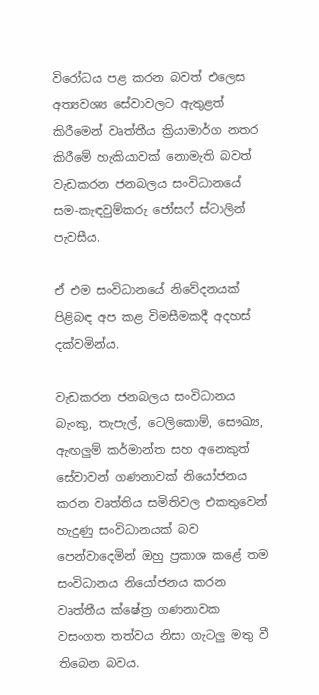විරෝධය පළ කරන බවත් එලෙස අත්‍යවශ්‍ය සේවාවලට ඇතුළත් කිරීමෙන් වෘත්තීය ක්‍රියාමාර්ග නතර කිරීමේ හැකියාවක් නොමැති බවත් වැඩකරන ජනබලය සංවිධානයේ සම-කැඳවුම්කරු ජෝසෆ් ස්ටාලින් පැවසීය.

ඒ එම සංවිධානයේ නිවේදනයක් පිළිබඳ අප කළ විමසීමකදී අදහස් දක්වමින්ය.

වැඩකරන ජනබලය සංවිධානය බැංකු, තැපැල්, ටෙලිකොම්, සෞඛ්‍ය, ඇඟලුම් කර්මාන්ත සහ අනෙකුත් සේවාවන් ගණනාවක් නියෝජනය කරන වෘත්තිය සමිතිවල එකතුවෙන් හැදුණු සංවිධානයක් බව පෙන්වාදෙමින් ඔහු ප්‍රකාශ කළේ තම සංවිධානය නියෝජනය කරන වෘත්තීය ක්ෂේත්‍ර ගණනාවක වසංගත තත්වය නිසා ගැටලු මතු වී තිබෙන බවය.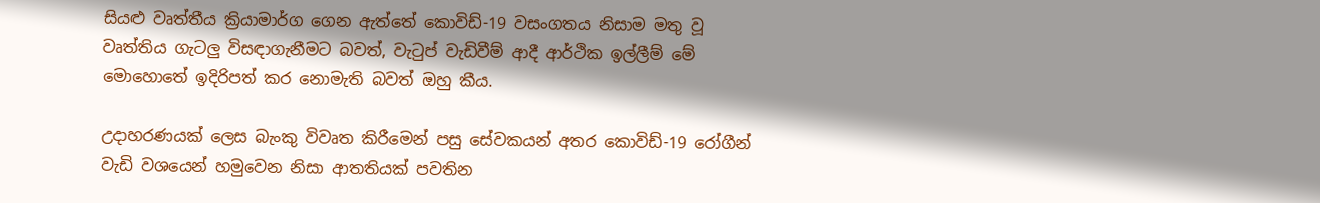සියළු වෘත්තීය ක්‍රියාමාර්ග ගෙන ඇත්තේ කොවිඩ්-19 වසංගතය නිසාම මතු වූ වෘත්තිය ගැටලු විසඳාගැනීමට බවත්, වැටුප් වැඩිවීම් ආදී ආර්ථික ඉල්ලීම් මේ මොහොතේ ඉදිරිපත් කර නොමැති බවත් ඔහු කීය.

උදාහරණයක් ලෙස බැංකු විවෘත කිරීමෙන් පසු සේවකයන් අතර කොවිඩ්-19 රෝගීන් වැඩි වශයෙන් හමුවෙන නිසා ආතතියක් පවතින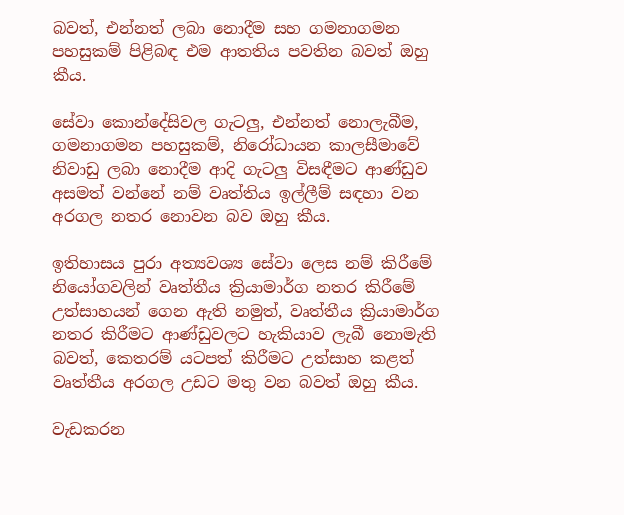බවත්, එන්නත් ලබා නොදීම සහ ගමනාගමන පහසුකම් පිළිබඳ එම ආතතිය පවතින බවත් ඔහු කීය.

සේවා කොන්දේසිවල ගැටලු, එන්නත් නොලැබීම, ගමනාගමන පහසුකම්, නිරෝධායන කාලසීමාවේ නිවාඩු ලබා නොදීම ආදි ගැටලු විසඳීමට ආණ්ඩුව අසමත් වන්නේ නම් වෘත්තිය ඉල්ලීම් සඳහා වන අරගල නතර නොවන බව ඔහු කීය.

ඉතිහාසය පුරා අත්‍යවශ්‍ය සේවා ලෙස නම් කිරීමේ නියෝගවලින් වෘත්තීය ක්‍රියාමාර්ග නතර කිරීමේ උත්සාහයන් ගෙන ඇති නමුත්, වෘත්තීය ක්‍රියාමාර්ග නතර කිරීමට ආණ්ඩුවලට හැකියාව ලැබී නොමැති බවත්, කෙතරම් යටපත් කිරීමට උත්සාහ කළත් වෘත්තීය අරගල උඩට මතු වන බවත් ඔහු කීය.

වැඩකරන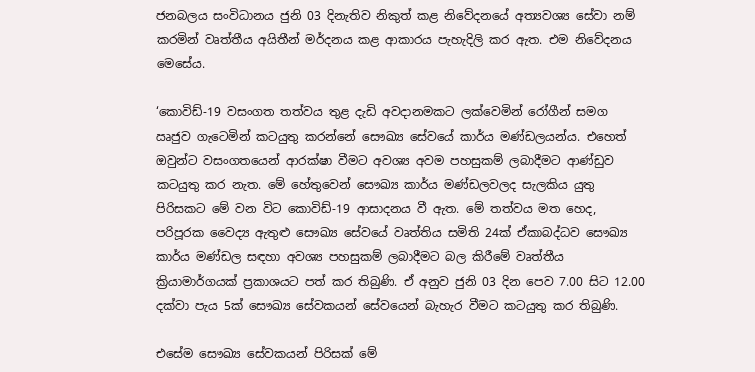ජනබලය සංවිධානය ජුනි 03 දිනැතිව නිකුත් කළ නිවේදනයේ අත්‍යවශ්‍ය සේවා නම් කරමින් වෘත්තීය අයිතීන් මර්දනය කළ ආකාරය පැහැදිලි කර ඇත. එම නිවේදනය මෙසේය.

‘කොවිඩ්-19 වසංගත තත්වය තුළ දැඩි අවදානමකට ලක්වෙමින් රෝගීන් සමග ඍජුව ගැටෙමින් කටයුතු කරන්නේ සෞඛ්‍ය සේවයේ කාර්ය මණ්ඩලයන්ය. එහෙත් ඔවුන්ට වසංගතයෙන් ආරක්ෂා වීමට අවශ්‍ය අවම පහසුකම් ලබාදීමට ආණ්ඩුව කටයුතු කර නැත. මේ හේතුවෙන් සෞඛ්‍ය කාර්ය මණ්ඩලවලද සැලකිය යුතු පිරිසකට මේ වන විට කොවිඩ්-19 ආසාදනය වී ඇත. මේ තත්වය මත හෙද, පරිපූරක වෛද්‍ය ඇතුළු සෞඛ්‍ය සේවයේ වෘත්තිය සමිති 24ක් ඒකාබද්ධව සෞඛ්‍ය කාර්ය මණ්ඩල සඳහා අවශ්‍ය පහසුකම් ලබාදීමට බල කිරීමේ වෘත්තීය ක්‍රියාමාර්ගයක් ප්‍රකාශයට පත් කර තිබුණි. ඒ අනුව ජුනි 03 දින පෙව 7.00 සිට 12.00 දක්වා පැය 5ක් සෞඛ්‍ය සේවකයන් සේවයෙන් බැහැර වීමට කටයුතු කර තිබුණි.

එසේම සෞඛ්‍ය සේවකයන් පිරිසක් මේ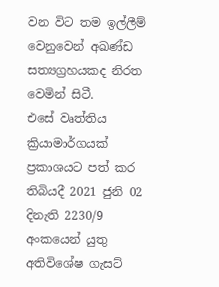වන විට තම ඉල්ලීම් වෙනුවෙන් අඛණ්ඩ සත්‍යග්‍රහයකද නිරත වෙමින් සිටී.
එසේ වෘත්තිය ක්‍රියාමාර්ගයක් ප්‍රකාශයට පත් කර තිබියදී 2021 ජුනි 02 දිනැති 2230/9 අංකයෙන් යුතු අතිවිශේෂ ගැසට්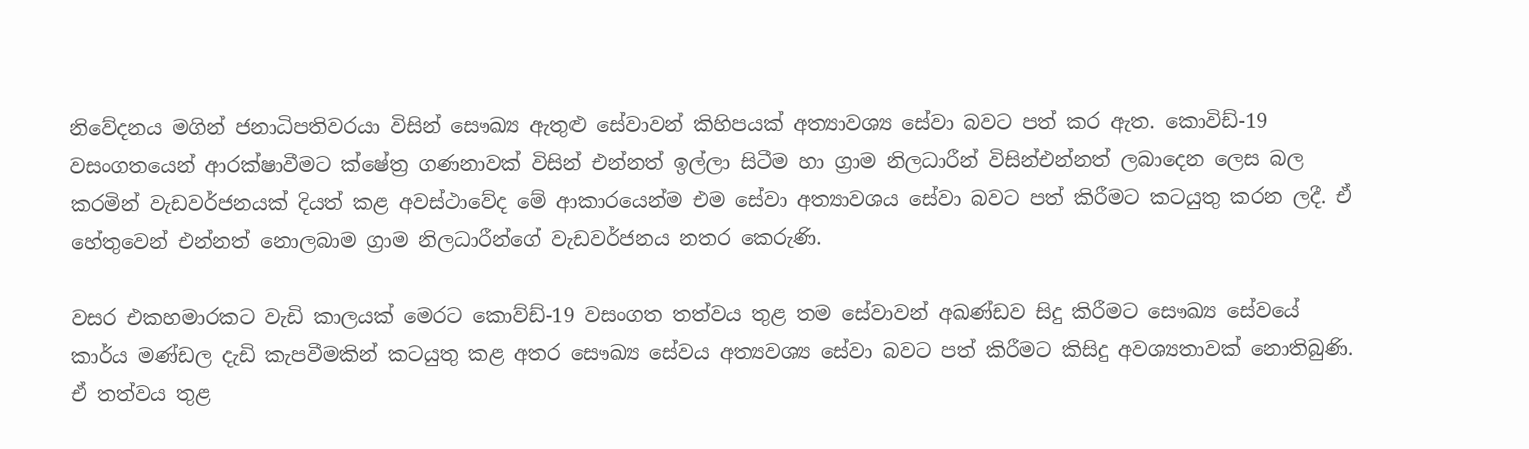නිවේදනය මගින් ජනාධිපතිවරයා විසින් සෞඛ්‍ය ඇතුළු සේවාවන් කිහිපයක් අත්‍යාවශ්‍ය සේවා බවට පත් කර ඇත. කොවිඩ්-19 වසංගතයෙන් ආරක්ෂාවීමට ක්ෂේත්‍ර ගණනාවක් විසින් එන්නත් ඉල්ලා සිටීම හා ග්‍රාම නිලධාරීන් විසින්එන්නත් ලබාදෙන ලෙස බල කරමින් වැඩවර්ජනයක් දියත් කළ අවස්ථාවේද මේ ආකාරයෙන්ම එම සේවා අත්‍යාවශය සේවා බවට පත් කිරීමට කටයුතු කරන ලදී. ඒ හේතුවෙන් එන්නත් නොලබාම ග්‍රාම නිලධාරීන්ගේ වැඩවර්ජනය නතර කෙරුණි.

වසර එකහමාරකට වැඩි කාලයක් මෙරට කොව්ඩ්-19 වසංගත තත්වය තුළ තම සේවාවන් අඛණ්ඩව සිදු කිරීමට සෞඛ්‍ය සේවයේ කාර්ය මණ්ඩල දැඩි කැපවීමකින් කටයුතු කළ අතර සෞඛ්‍ය සේවය අත්‍යවශ්‍ය සේවා බවට පත් කිරීමට කිසිදු අවශ්‍යතාවක් නොතිබුණි. ඒ තත්වය තුළ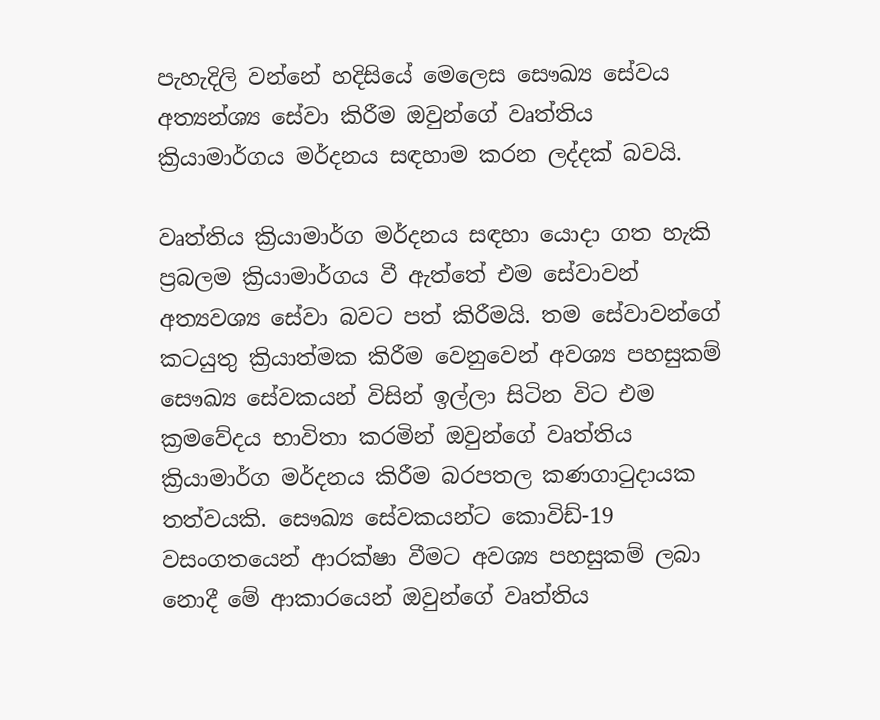පැහැදිලි වන්නේ හදිසියේ මෙලෙස සෞඛ්‍ය සේවය අත්‍යන්‍ශ්‍ය සේවා කිරීම ඔවුන්ගේ වෘත්තිය ක්‍රියාමාර්ගය මර්දනය සඳහාම කරන ලද්දක් බවයි.

වෘත්තිය ක්‍රියාමාර්ග මර්දනය සඳහා යොදා ගත හැකි ප්‍රබලම ක්‍රියාමාර්ගය වී ඇත්තේ එම සේවාවන් අත්‍යවශ්‍ය සේවා බවට පත් කිරීමයි. තම සේවාවන්ගේ කටයුතු ක්‍රියාත්මක කිරීම වෙනුවෙන් අවශ්‍ය පහසුකම් සෞඛ්‍ය සේවකයන් විසින් ඉල්ලා සිටින විට එම ක්‍රමවේදය භාවිතා කරමින් ඔවුන්ගේ වෘත්තිය ක්‍රියාමාර්ග මර්දනය කිරීම බරපතල කණගාටුදායක තත්වයකි. සෞඛ්‍ය සේවකයන්ට කොවිඩ්-19 වසංගතයෙන් ආරක්ෂා වීමට අවශ්‍ය පහසුකම් ලබා නොදී මේ ආකාරයෙන් ඔවුන්ගේ වෘත්තිය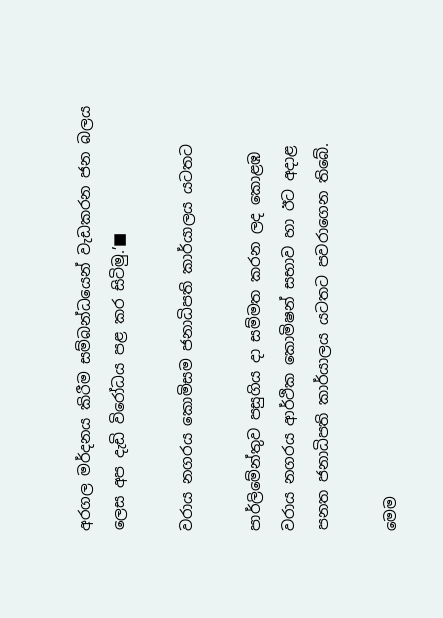අරගල මර්දනය කිරීම සම්බන්ධයෙන් වැඩකරන ජන බලය ලෙස අප දැඩි විරෝධය පළ කර සිටිමු.’■

වරාය නගරය කොමිසම ජනාධිපති කාර්යාලය යටතට

පාර්ලිමේන්තුව පසුගිය දා සම්මත කරන ලද කොළඹ වරාය නගරය ආර්ථික කොමිෂන් සභාව හා ඊට අදාළ පනත ජනාධිපති කාර්යාලය යටතට පවරාගෙන තිබේ.

මෙම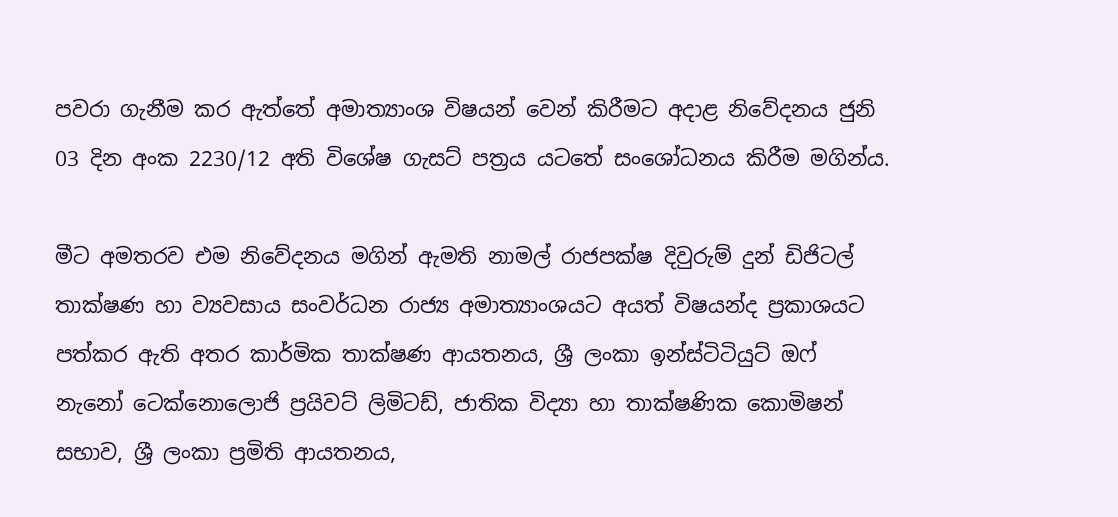පවරා ගැනීම කර ඇත්තේ අමාත්‍යාංශ විෂයන් වෙන් කිරීමට අදාළ නිවේදනය ජුනි 03 දින අංක 2230/12 අති විශේෂ ගැසට් පත්‍රය යටතේ සංශෝධනය කිරීම මගින්ය.

මීට අමතරව එම නිවේදනය මගින් ඇමති නාමල් රාජපක්ෂ දිවුරුම් දුන් ඩිජිටල් තාක්ෂණ හා ව්‍යවසාය සංවර්ධන රාජ්‍ය අමාත්‍යාංශයට අයත් විෂයන්ද ප්‍රකාශයට පත්කර ඇති අතර කාර්මික තාක්ෂණ ආයතනය, ශ්‍රී ලංකා ඉන්ස්ටිටියුට් ඔෆ් නැනෝ ටෙක්නොලොජි ප්‍රයිවට් ලිමිටඩ්, ජාතික විද්‍යා හා තාක්ෂණික කොමිෂන් සභාව, ශ්‍රී ලංකා ප්‍රමිති ආයතනය,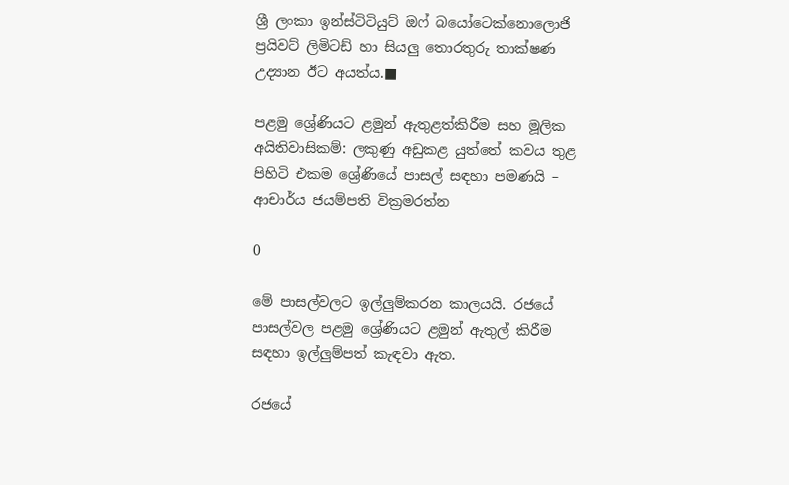ශ්‍රී ලංකා ඉන්ස්ටිටියුට් ඔෆ් බයෝටෙක්නොලොජි ප්‍රයිවට් ලිමිටඩ් හා සියලු තොරතුරු තාක්ෂණ උද්‍යාන ඊට අයත්ය.■

පළමු ශ්‍රේණියට ළමුන් ඇතුළත්කිරීම සහ මූලික අයිතිවාසිකම්: ලකුණු අඩුකළ යුත්තේ කවය තුළ පිහිටි එකම ශ්‍රේණියේ පාසල් සඳහා පමණයි – ආචාර්ය ජයම්පති වික්‍රමරත්න

0

මේ පාසල්වලට ඉල්ලුම්කරන කාලයයි. රජයේ පාසල්වල පළමු ශ්‍රේණියට ළමුන් ඇතුල් කිරීම සඳහා ඉල්ලුම්පත් කැඳවා ඇත.

රජයේ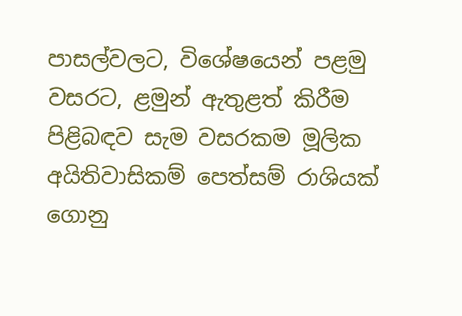පාසල්වලට, විශේෂයෙන් පළමු වසරට, ළමුන් ඇතුළත් කිරීම පිළිබඳව සැම වසරකම මූලික අයිතිවාසිකම් පෙත්සම් රාශියක් ගොනු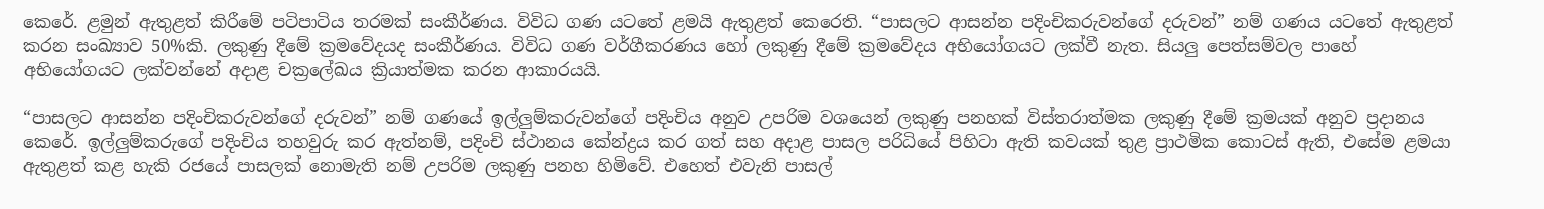කෙරේ. ළමුන් ඇතුළත් කිරීමේ පටිපාටිය තරමක් සංකීර්ණය. විවිධ ගණ යටතේ ළමයි ඇතුළත් කෙරෙති. “පාසලට ආසන්න පදිංචිකරුවන්ගේ දරුවන්” නම් ගණය යටතේ ඇතුළත් කරන සංඛ්‍යාව 50%කි. ලකුණු දීමේ ක්‍රමවේදයද සංකීර්ණය. විවිධ ගණ වර්ගීකරණය හෝ ලකුණු දීමේ ක්‍රමවේදය අභියෝගයට ලක්වී නැත. සියලු පෙත්සම්වල පාහේ අභියෝගයට ලක්වන්නේ අදාළ චක්‍රලේඛය ක්‍රියාත්මක කරන ආකාරයයි.

“පාසලට ආසන්න පදිංචිකරුවන්ගේ දරුවන්” නම් ගණයේ ඉල්ලුම්කරුවන්ගේ පදිංචිය අනුව උපරිම වශයෙන් ලකුණු පනහක් විස්තරාත්මක ලකුණු දීමේ ක්‍රමයක් අනුව ප්‍රදානය කෙරේ. ඉල්ලුම්කරුගේ පදිංචිය තහවුරු කර ඇත්නම්, පදිංචි ස්ථානය කේන්ද්‍රය කර ගත් සහ අදාළ පාසල පරිධියේ පිහිටා ඇති කවයක් තුළ ප්‍රාථමික කොටස් ඇති, එසේම ළමයා ඇතුළත් කළ හැකි රජයේ පාසලක් නොමැති නම් උපරිම ලකුණු පනහ හිමිවේ. එහෙත් එවැනි පාසල්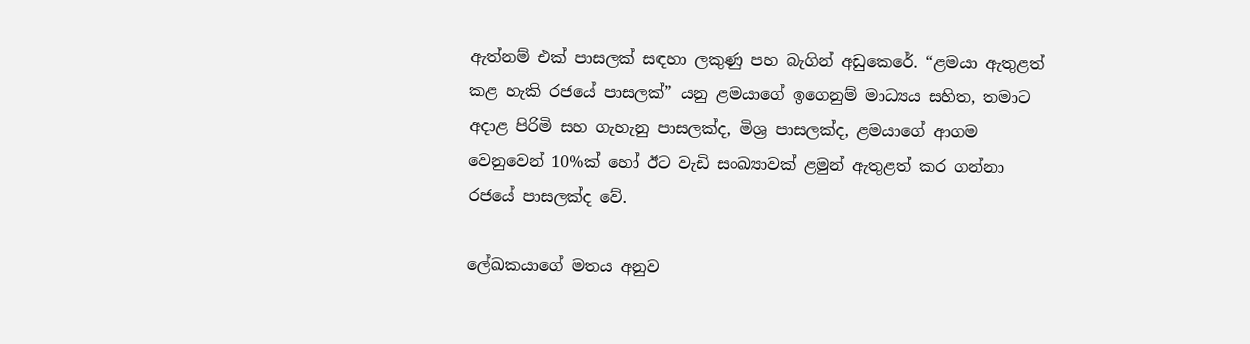ඇත්නම් එක් පාසලක් සඳහා ලකුණු පහ බැගින් අඩුකෙරේ. “ළමයා ඇතුළත් කළ හැකි රජයේ පාසලක්” යනු ළමයාගේ ඉගෙනුම් මාධ්‍යය සහිත, තමාට අදාළ පිරිමි සහ ගැහැනු පාසලක්ද, මිශ්‍ර පාසලක්ද, ළමයාගේ ආගම වෙනුවෙන් 10%ක් හෝ ඊට වැඩි සංඛ්‍යාවක් ළමුන් ඇතුළත් කර ගන්නා රජයේ පාසලක්ද වේ.

ලේඛකයාගේ මතය අනුව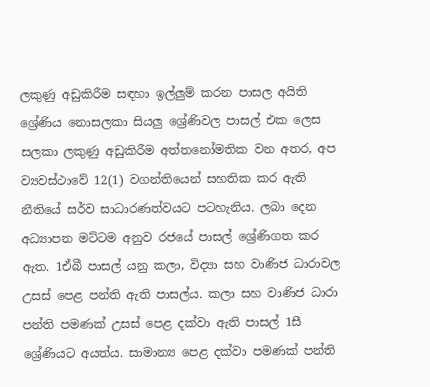ලකුණු අඩුකිරීම සඳහා ඉල්ලුම් කරන පාසල අයිති ශ්‍රේණිය නොසලකා සියලු ශ්‍රේණිවල පාසල් එක ලෙස සලකා ලකුණු අඩුකිරීම අත්තනෝමතික වන අතර, අප ව්‍යවස්ථාවේ 12(1) වගන්තියෙන් සහතික කර ඇති නීතියේ සර්ව සාධාරණත්වයට පටහැනිය. ලබා දෙන අධ්‍යාපන මට්ටම අනුව රජයේ පාසල් ශ්‍රේණිගත කර ඇත. 1ඒබී පාසල් යනු කලා, විද්‍යා සහ වාණිජ ධාරාවල උසස් පෙළ පන්ති ඇති පාසල්ය. කලා සහ වාණිජ ධාරා පන්ති පමණක් උසස් පෙළ දක්වා ඇති පාසල් 1සී ශ්‍රේණියට අයත්ය. සාමාන්‍ය පෙළ දක්වා පමණක් පන්ති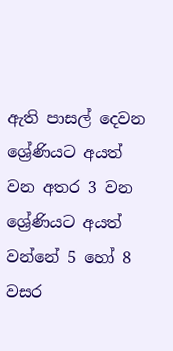ඇති පාසල් දෙවන ශ්‍රේණියට අයත් වන අතර 3 වන ශ්‍රේණියට අයත් වන්නේ 5 හෝ 8 වසර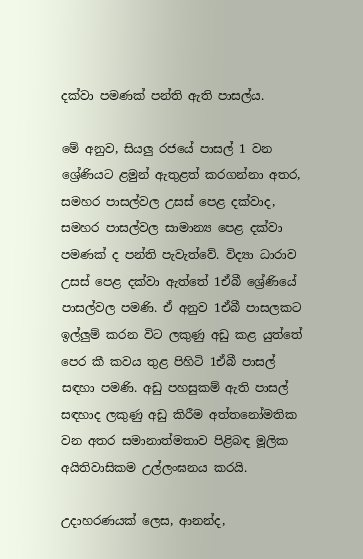දක්වා පමණක් පන්ති ඇති පාසල්ය.

මේ අනුව, සියලු රජයේ පාසල් 1 වන ශ්‍රේණියට ළමුන් ඇතුළත් කරගන්නා අතර, සමහර පාසල්වල උසස් පෙළ දක්වාද, සමහර පාසල්වල සාමාන්‍ය පෙළ දක්වා පමණක් ද පන්ති පැවැත්වේ. විද්‍යා ධාරාව උසස් පෙළ දක්වා ඇත්තේ 1ඒබී ශ්‍රේණියේ පාසල්වල පමණි. ඒ අනුව 1ඒබී පාසලකට ඉල්ලුම් කරන විට ලකුණු අඩු කළ යුත්තේ පෙර කී කවය තුළ පිහිටි 1ඒබී පාසල් සඳහා පමණි. අඩු පහසුකම් ඇති පාසල් සඳහාද ලකුණු අඩු කිරීම අත්තනෝමතික වන අතර සමානාත්මතාව පිළිබඳ මූලික අයිතිවාසිකම උල්ලංඝනය කරයි.

උදාහරණයක් ලෙස, ආනන්ද,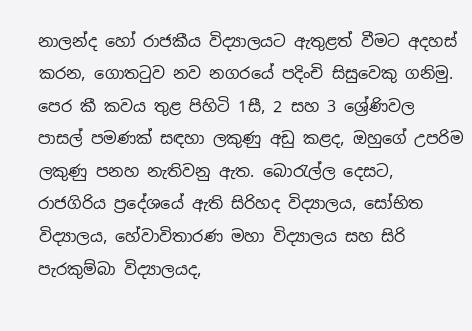නාලන්ද හෝ රාජකීය විද්‍යාලයට ඇතුළත් වීමට අදහස් කරන, ගොතටුව නව නගරයේ පදිංචි සිසුවෙකු ගනිමු. පෙර කී කවය තුළ පිහිටි 1සී, 2 සහ 3 ශ්‍රේණිවල පාසල් පමණක් සඳහා ලකුණු අඩු කළද, ඔහුගේ උපරිම ලකුණු පනහ නැතිවනු ඇත. බොරැල්ල දෙසට, රාජගිරිය ප්‍රදේශයේ ඇති සිරිහද විද්‍යාලය, සෝභිත විද්‍යාලය, හේවාවිතාරණ මහා විද්‍යාලය සහ සිරි පැරකුම්බා විද්‍යාලයද,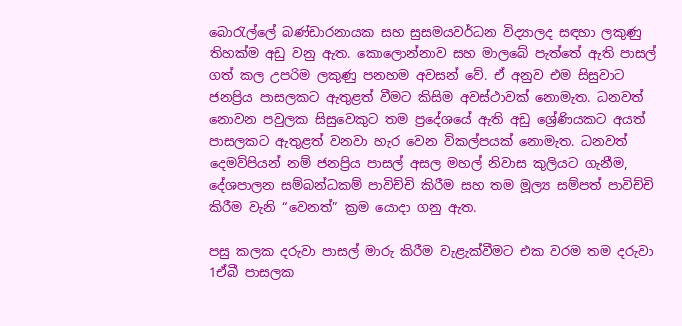බොරැල්ලේ බණ්ඩාරනායක සහ සුසමයවර්ධන විද්‍යාලද සඳහා ලකුණු තිහක්ම අඩු වනු ඇත. කොලොන්නාව සහ මාලබේ පැත්තේ ඇති පාසල් ගත් කල උපරිම ලකුණු පනහම අවසන් වේ. ඒ අනුව එම සිසුවාට ජනප්‍රිය පාසලකට ඇතුළත් වීමට කිසිම අවස්ථාවක් නොමැත. ධනවත් නොවන පවුලක සිසුවෙකුට තම ප්‍රදේශයේ ඇති අඩු ශ්‍රේණියකට අයත් පාසලකට ඇතුළත් වනවා හැර වෙන විකල්පයක් නොමැත. ධනවත් දෙමව්පියන් නම් ජනප්‍රිය පාසල් අසල මහල් නිවාස කුලියට ගැනීම, දේශපාලන සම්බන්ධකම් පාවිච්චි කිරීම සහ තම මූල්‍ය සම්පත් පාවිච්චි කිරීම වැනි “වෙනත්” ක්‍රම යොදා ගනු ඇත.

පසු කලක දරුවා පාසල් මාරු කිරීම වැළැක්වීමට එක වරම තම දරුවා 1ඒබී පාසලක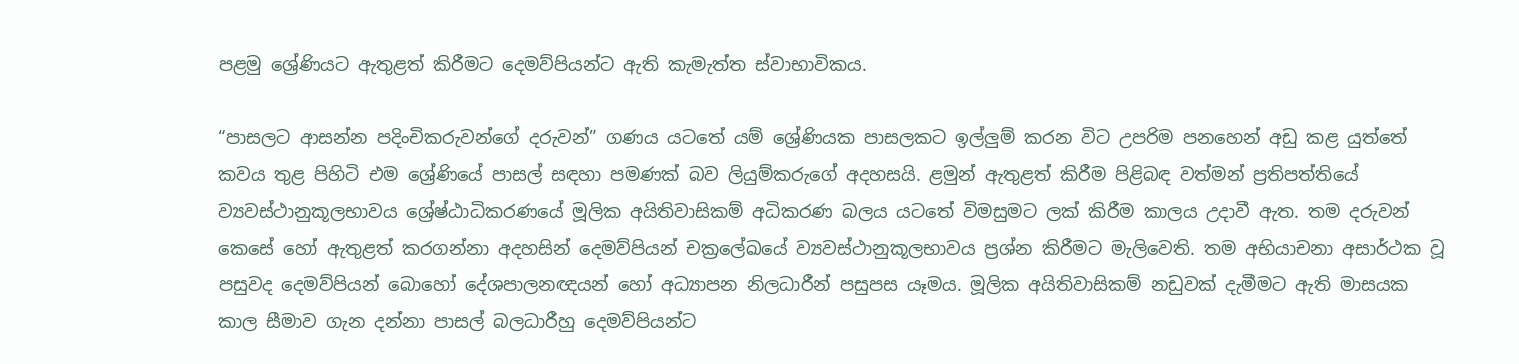පළමු ශ්‍රේණියට ඇතුළත් කිරීමට දෙමව්පියන්ට ඇති කැමැත්ත ස්වාභාවිකය.

“පාසලට ආසන්න පදිංචිකරුවන්ගේ දරුවන්” ගණය යටතේ යම් ශ්‍රේණියක පාසලකට ඉල්ලුම් කරන විට උපරිම පනහෙන් අඩු කළ යුත්තේ කවය තුළ පිහිටි එම ශ්‍රේණියේ පාසල් සඳහා පමණක් බව ලියුම්කරුගේ අදහසයි. ළමුන් ඇතුළත් කිරීම පිළිබඳ වත්මන් ප්‍රතිපත්තියේ ව්‍යවස්ථානුකූලභාවය ශ්‍රේෂ්ඨාධිකරණයේ මූලික අයිතිවාසිකම් අධිකරණ බලය යටතේ විමසුමට ලක් කිරීම කාලය උදාවී ඇත. තම දරුවන් කෙසේ හෝ ඇතුළත් කරගන්නා අදහසින් දෙමව්පියන් චක්‍රලේඛයේ ව්‍යවස්ථානුකූලභාවය ප්‍රශ්න කිරීමට මැලිවෙති. තම අභියාචනා අසාර්ථක වූ පසුවද දෙමව්පියන් බොහෝ දේශපාලනඥයන් හෝ අධ්‍යාපන නිලධාරීන් පසුපස යෑමය. මූලික අයිතිවාසිකම් නඩුවක් දැමීමට ඇති මාසයක කාල සීමාව ගැන දන්නා පාසල් බලධාරීහු දෙමව්පියන්ට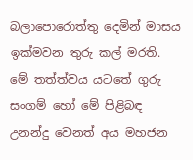බලාපොරොත්තු දෙමින් මාසය ඉක්මවන තුරු කල් මරති. මේ තත්ත්වය යටතේ ගුරු සංගම් හෝ මේ පිළිබඳ උනන්දු වෙනත් අය මහජන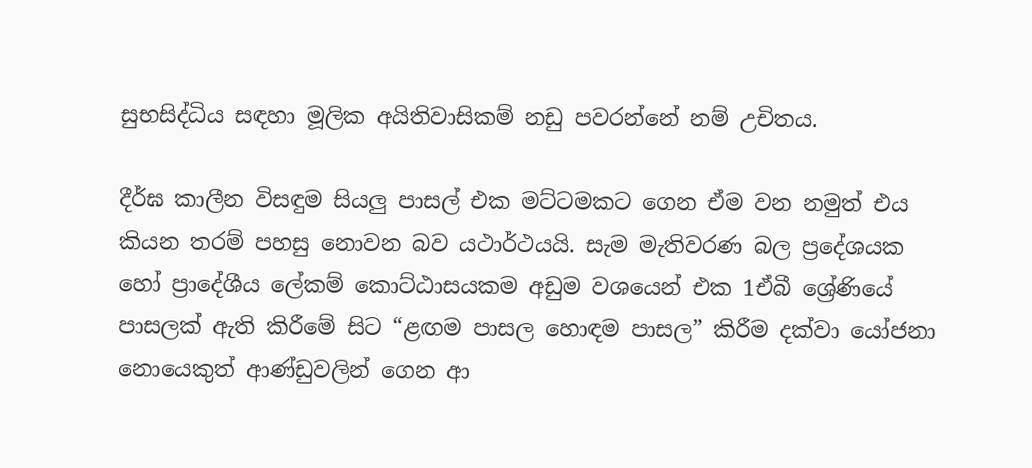සුභසිද්ධිය සඳහා මූලික අයිතිවාසිකම් නඩු පවරන්නේ නම් උචිතය.

දීර්ඝ කාලීන විසඳුම සියලු පාසල් එක මට්ටමකට ගෙන ඒම වන නමුත් එය කියන තරම් පහසු නොවන බව යථාර්ථයයි. සැම මැතිවරණ බල ප්‍රදේශයක හෝ ප්‍රාදේශීය ලේකම් කොට්ඨාසයකම අඩුම වශයෙන් එක 1ඒබී ශ්‍රේණියේ පාසලක් ඇති කිරීමේ සිට “ළඟම පාසල හොඳම පාසල” කිරීම දක්වා යෝජනා නොයෙකුත් ආණ්ඩුවලින් ගෙන ආ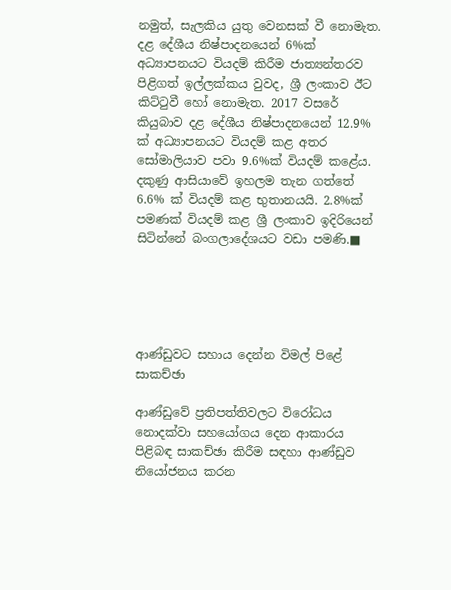නමුත්, සැලකිය යුතු වෙනසක් වී නොමැත. දළ දේශීය නිෂ්පාදනයෙන් 6%ක් අධ්‍යාපනයට වියදම් කිරීම ජාත්‍යන්තරව පිළිගත් ඉල්ලක්කය වුවද, ශ්‍රී ලංකාව ඊට කිට්ටුවී හෝ නොමැත. 2017 වසරේ කියුබාව දළ දේශීය නිෂ්පාදනයෙන් 12.9% ක් අධ්‍යාපනයට වියදම් කළ අතර සෝමාලියාව පවා 9.6%ක් වියදම් කළේය. දකුණු ආසියාවේ ඉහලම තැන ගත්තේ 6.6% ක් වියදම් කළ භුතානයයි. 2.8%ක් පමණක් වියදම් කළ ශ්‍රී ලංකාව ඉදිරියෙන් සිටින්නේ බංගලාදේශයට වඩා පමණි.■





ආණ්ඩුවට සහාය දෙන්න විමල් පිළේ සාකච්ඡා

ආණ්ඩුවේ ප්‍රතිපත්තිවලට විරෝධය නොදක්වා සහයෝගය දෙන ආකාරය පිළිබඳ සාකච්ඡා කිරීම සඳහා ආණ්ඩුව නියෝජනය කරන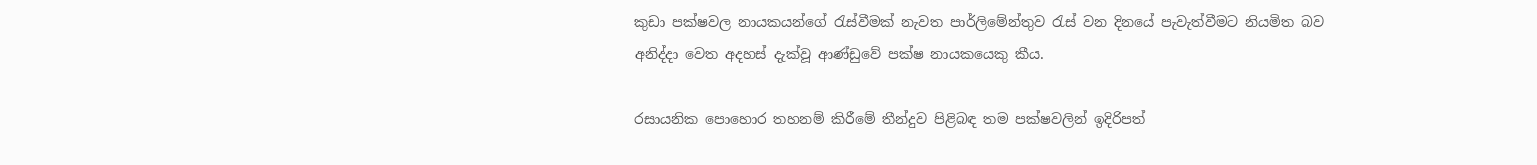කුඩා පක්ෂවල නායකයන්ගේ රැස්වීමක් නැවත පාර්ලිමේන්තුව රැස් වන දිනයේ පැවැත්වීමට නියමිත බව අනිද්දා වෙත අදහස් දැක්වූ ආණ්ඩුවේ පක්ෂ නායකයෙකු කීය.

රසායනික පොහොර තහනම් කිරීමේ තීන්දුව පිළිබඳ තම පක්ෂවලින් ඉදිරිපත්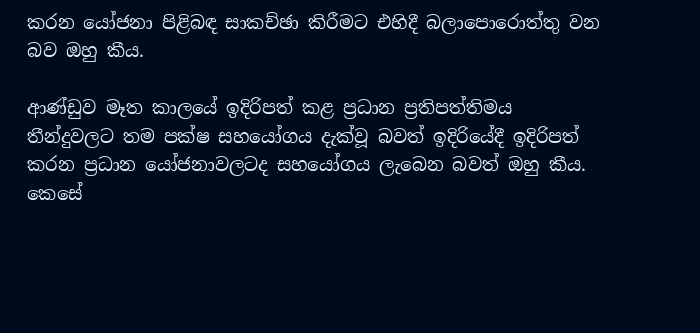කරන යෝජනා පිළිබඳ සාකච්ඡා කිරීමට එහිදී බලාපොරොත්තු වන බව ඔහු කීය.

ආණ්ඩුව මෑත කාලයේ ඉදිරිපත් කළ ප්‍රධාන ප්‍රතිපත්තිමය තීන්දුවලට තම පක්ෂ සහයෝගය දැක්වූ බවත් ඉදිරියේදී ඉදිරිපත් කරන ප්‍රධාන යෝජනාවලටද සහයෝගය ලැබෙන බවත් ඔහු කීය. කෙසේ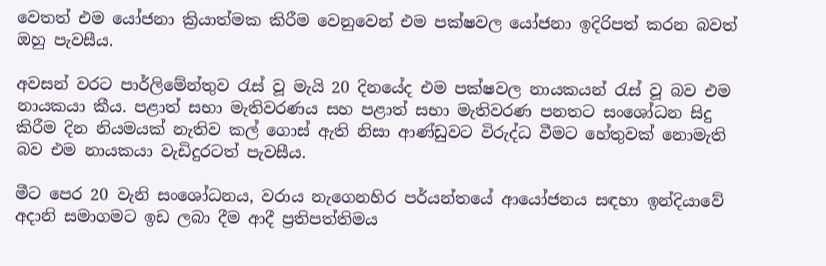වෙතත් එම යෝජනා ක්‍රියාත්මක කිරීම වෙනුවෙන් එම පක්ෂවල යෝජනා ඉදිරිපත් කරන බවත් ඔහු පැවසීය.

අවසන් වරට පාර්ලිමේන්තුව රැස් වූ මැයි 20 දිනයේද එම පක්ෂවල නායකයන් රැස් වූ බව එම නායකයා කීය. පළාත් සභා මැතිවරණය සහ පළාත් සභා මැතිවරණ පනතට සංශෝධන සිදු කිරීම දින නියමයක් නැතිව කල් ගොස් ඇති නිසා ආණ්ඩුවට විරුද්ධ වීමට හේතුවක් නොමැති බව එම නායකයා වැඩිදුරටත් පැවසීය.

මීට පෙර 20 වැනි සංශෝධනය, වරාය නැගෙනහිර පර්යන්තයේ ආයෝජනය සඳහා ඉන්දියාවේ අදානි සමාගමට ඉඩ ලබා දීම ආදී ප්‍රතිපත්තිමය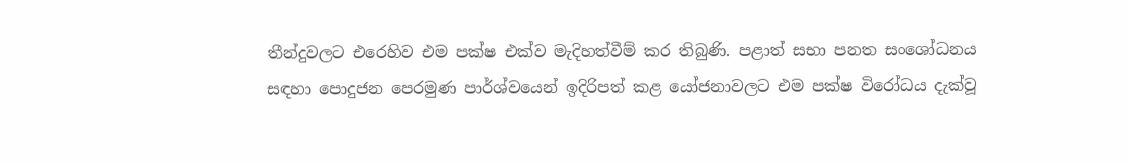තීන්දුවලට එරෙහිව එම පක්ෂ එක්ව මැදිහත්වීම් කර තිබුණි. පළාත් සභා පනත සංශෝධනය සඳහා පොදුජන පෙරමුණ පාර්ශ්වයෙන් ඉදිරිපත් කළ යෝජනාවලට එම පක්ෂ විරෝධය දැක්වූ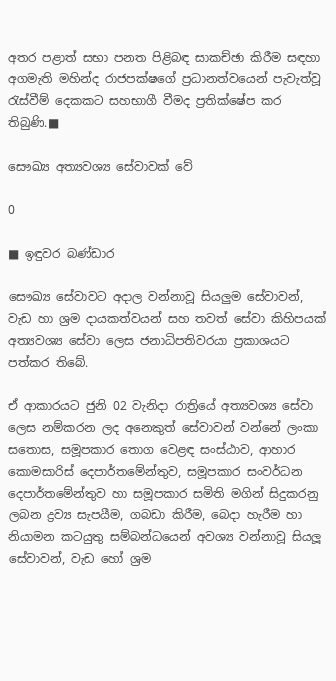අතර පළාත් සභා පනත පිළිබඳ සාකච්ඡා කිරීම සඳහා අගමැති මහින්ද රාජපක්ෂගේ ප්‍රධානත්වයෙන් පැවැත්වූ රැස්වීම් දෙකකට සහභාගී වීමද ප්‍රතික්ෂේප කර තිබුණි.■

සෞඛ්‍ය අත්‍යවශ්‍ය සේවාවක් වේ

0

■ ඉඳුවර බණ්ඩාර

සෞඛ්‍ය සේවාවට අදාල වන්නාවූ සියලුම සේවාවන්, වැඩ හා ශ්‍රම දායකත්වයන් සහ තවත් සේවා කිහිපයක් අත්‍යවශ්‍ය සේවා ලෙස ජනාධිපතිවරයා ප්‍රකාශයට පත්කර තිබේ.

ඒ ආකාරයට ජුනි 02 වැනිදා රාත්‍රියේ අත්‍යවශ්‍ය සේවා ලෙස නම්කරන ලද අනෙකුත් සේවාවන් වන්නේ ලංකා සතොස, සමූපකාර තොග වෙළඳ සංස්ඨාව, ආහාර කොමසාරිස් දෙපාර්තමේන්තුව, සමූපකාර සංවර්ධන දෙපාර්තමේන්තුව හා සමූපකාර සමිති මගින් සිදුකරනු ලබන ද්‍රව්‍ය සැපයීම, ගබඩා කිරීම, බෙදා හැරීම හා නියාමන කටයුතු සම්බන්ධයෙන් අවශ්‍ය වන්නාවූ සියලූ සේවාවන්, වැඩ හෝ ශ්‍රම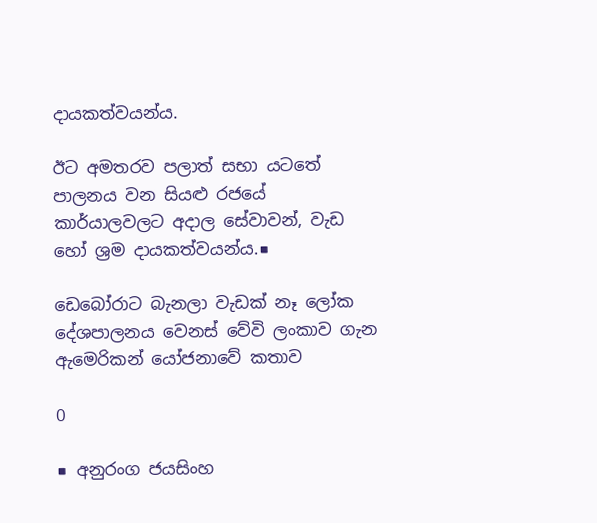දායකත්වයන්ය.

ඊට අමතරව පලාත් සභා යටතේ පාලනය වන සියළු රජයේ කාර්යාලවලට අදාල සේවාවන්, වැඩ හෝ ශ්‍රම දායකත්වයන්ය.■

ඩෙබෝරාට බැනලා වැඩක් නෑ ලෝක දේශපාලනය වෙනස් වේවි ලංකාව ගැන ඇමෙරිකන් යෝජනාවේ කතාව

0

■ අනුරංග ජයසිංහ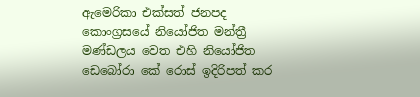ඇමෙරිකා එක්සත් ජනපද කොංග්‍රසයේ නියෝජිත මන්ත්‍රී මණ්ඩලය වෙත එහි නියෝජිත ඩෙබෝරා කේ රොස් ඉදිරිපත් කර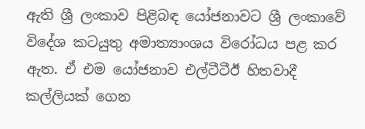ඇති ශ්‍රී ලංකාව පිළිබඳ යෝජනාවට ශ්‍රී ලංකාවේ විදේශ කටයුතු අමාත්‍යාංශය විරෝධය පළ කර ඇත. ඒ එම යෝජනාව එල්ටීටීඊ හිතවාදී කල්ලියක් ගෙන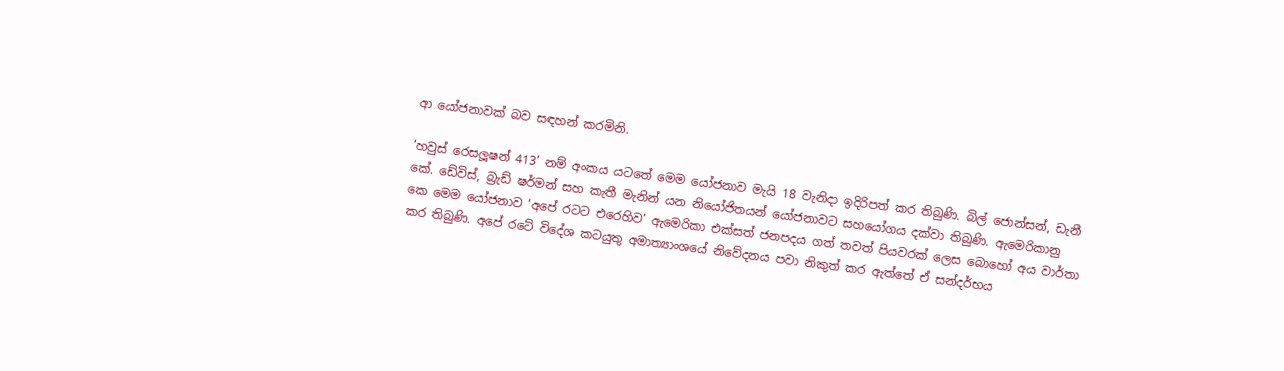ආ යෝජනාවක් බව සඳහන් කරමිනි.

‘හවුස් රෙසලූෂන් 413’ නම් අංකය යටතේ මෙම යෝජනාව මැයි 18 වැනිදා ඉදිරිපත් කර තිබුණි. බිල් ජොන්සන්, ඩැනී කේ. ඩේවිස්, බ්‍රැඩ් ෂර්මන් සහ කැතී මැනින් යන නියෝජිතයන් යෝජනාවට සහයෝගය දක්වා තිබුණි. ඇමෙරිකානු කෙ මෙම යෝජනාව ‘අපේ රටට එරෙහිව’ ඇමෙරිකා එක්සත් ජනපදය ගත් තවත් පියවරක් ලෙස බොහෝ අය වාර්තා කර තිබුණි. අපේ රටේ විදේශ කටයුතු අමාත්‍යාංශයේ නිවේදනය පවා නිකුත් කර ඇත්තේ ඒ සන්දර්භය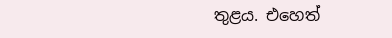තුළය. එහෙත්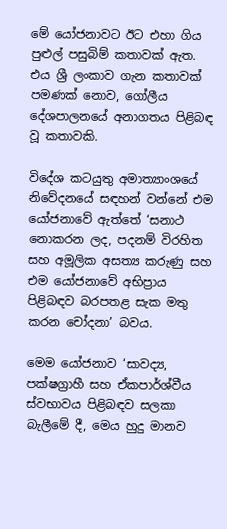මේ යෝජනාවට ඊට එහා ගිය පුළුල් පසුබිම් කතාවක් ඇත. එය ශ්‍රී ලංකාව ගැන කතාවක් පමණක් නොව, ගෝලීය දේශපාලනයේ අනාගතය පිළිබඳ වූ කතාවකි.

විදේශ කටයුතු අමාත්‍යාංශයේ නිවේදනයේ සඳහන් වන්නේ එම යෝජනාවේ ඇත්තේ ‘සනාථ නොකරන ලද, පදනම් විරහිත සහ අමූලික අසත්‍ය කරුණු සහ එම යෝජනාවේ අභිප්‍රාය පිළිබඳව බරපතළ සැක මතු කරන චෝදනා’ බවය.

මෙම යෝජනාව ‘සාවද්‍ය, පක්ෂග්‍රාහී සහ ඒකපාර්ශ්වීය ස්වභාවය පිළිබඳව සලකා බැලීමේ දී, මෙය හුදු මානව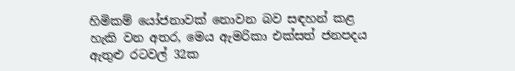හිමිකම් යෝජනාවක් නොවන බව සඳහන් කළ හැකි වන අතර, මෙය ඇමරිකා එක්සත් ජනපදය ඇතුළු රටවල් 32ක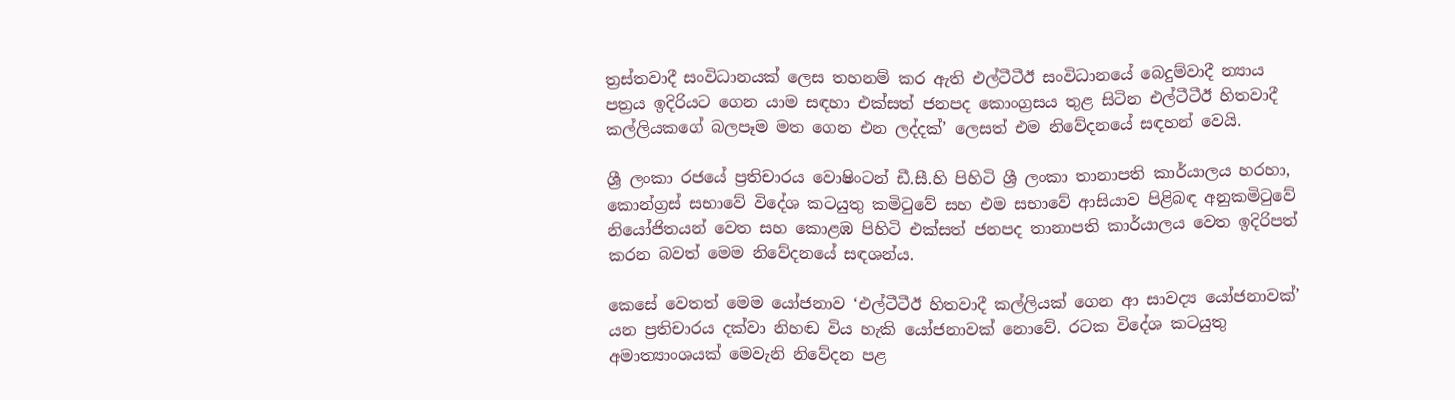ත්‍රස්තවාදී සංවිධානයක් ලෙස තහනම් කර ඇති එල්ටීටීඊ සංවිධානයේ බෙදුම්වාදී න්‍යාය පත්‍රය ඉදිරියට ගෙන යාම සඳහා එක්සත් ජනපද කොංග්‍රසය තුළ සිටින එල්ටීටීඊ හිතවාදී කල්ලියකගේ බලපෑම මත ගෙන එන ලද්දක්’ ලෙසත් එම නිවේදනයේ සඳහන් වෙයි.

ශ්‍රී ලංකා රජයේ ප්‍රතිචාරය වොෂිංටන් ඩී.සී.හි පිහිටි ශ්‍රී ලංකා තානාපති කාර්යාලය හරහා, කොන්ග්‍රස් සභාවේ විදේශ කටයුතු කමිටුවේ සහ එම සභාවේ ආසියාව පිළිබඳ අනුකමිටුවේ නියෝජිතයන් වෙත සහ කොළඹ පිහිටි එක්සත් ජනපද තානාපති කාර්යාලය වෙත ඉදිරිපත් කරන බවත් මෙම නිවේදනයේ සඳශන්ය.

කෙසේ වෙතත් මෙම යෝජනාව ‘එල්ටීටීඊ හිතවාදී කල්ලියක් ගෙන ආ සාවද්‍ය යෝජනාවක්’ යන ප්‍රතිචාරය දක්වා නිහඬ විය හැකි යෝජනාවක් නොවේ. රටක විදේශ කටයුතු අමාත්‍යාංශයක් මෙවැනි නිවේදන පළ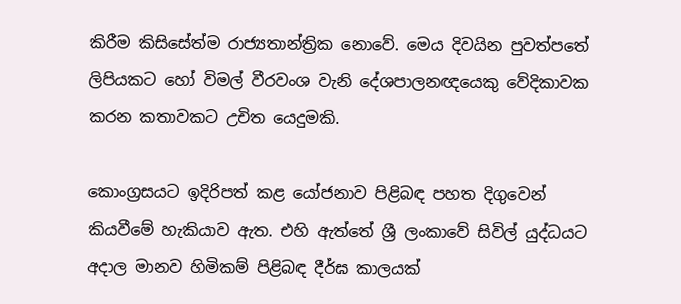කිරීම කිසිසේත්ම රාජ්‍යතාන්ත්‍රික නොවේ. මෙය දිවයින පුවත්පතේ ලිපියකට හෝ විමල් වීරවංශ වැනි දේශපාලනඥයෙකු වේදිකාවක කරන කතාවකට උචිත යෙදුමකි.

කොංග්‍රසයට ඉදිරිපත් කළ යෝජනාව පිළිබඳ පහත දිගුවෙන් කියවීමේ හැකියාව ඇත. එහි ඇත්තේ ශ්‍රී ලංකාවේ සිවිල් යුද්ධයට අදාල මානව හිමිකම් පිළිබඳ දීර්ඝ කාලයක්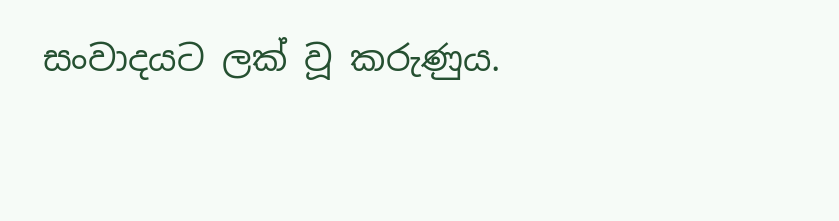සංවාදයට ලක් වූ කරුණුය.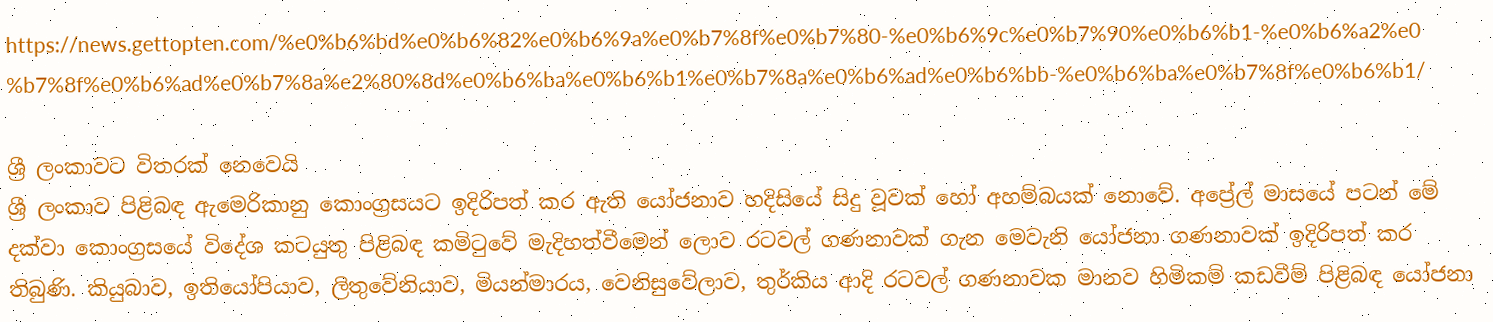https://news.gettopten.com/%e0%b6%bd%e0%b6%82%e0%b6%9a%e0%b7%8f%e0%b7%80-%e0%b6%9c%e0%b7%90%e0%b6%b1-%e0%b6%a2%e0%b7%8f%e0%b6%ad%e0%b7%8a%e2%80%8d%e0%b6%ba%e0%b6%b1%e0%b7%8a%e0%b6%ad%e0%b6%bb-%e0%b6%ba%e0%b7%8f%e0%b6%b1/

ශ්‍රී ලංකාවට විතරක් නෙවෙයි
ශ්‍රී ලංකාව පිළිබඳ ඇමෙරිකානු කොංග්‍රසයට ඉදිරිපත් කර ඇති යෝජනාව හදිසියේ සිදු වූවක් හෝ අහම්බයක් නොවේ. අප්‍රේල් මාසයේ පටන් මේ දක්වා කොංග්‍රසයේ විදේශ කටයුතු පිළිබඳ කමිටුවේ මැදිහත්වීමෙන් ලොව රටවල් ගණනාවක් ගැන මෙවැනි යෝජනා ගණනාවක් ඉදිරිපත් කර තිබුණි. කියුබාව, ඉතියෝපියාව, ලිතුවේනියාව, මියන්මාරය, වෙනිසුවේලාව, තුර්කිය ආදි රටවල් ගණනාවක මානව හිමිකම් කඩවීම් පිළිබඳ යෝජනා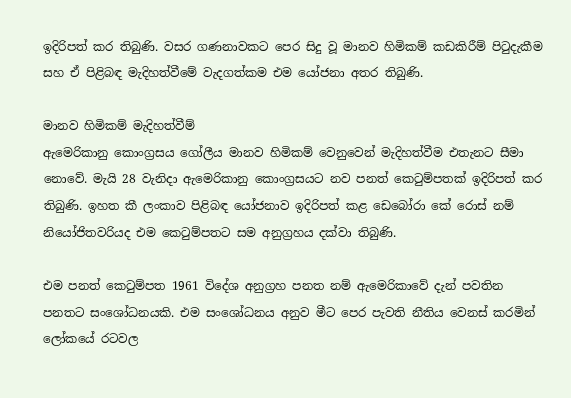ඉදිරිපත් කර තිබුණි. වසර ගණනාවකට පෙර සිදු වූ මානව හිමිකම් කඩකිරීම් පිටුදැකීම සහ ඒ පිළිබඳ මැදිහත්වීමේ වැදගත්කම එම යෝජනා අතර තිබුණි.

මානව හිමිකම් මැදිහත්වීම්
ඇමෙරිකානු කොංග්‍රසය ගෝලීය මානව හිමිකම් වෙනුවෙන් මැදිහත්වීම එතැනට සීමා නොවේ. මැයි 28 වැනිදා ඇමෙරිකානු කොංග්‍රසයට නව පනත් කෙටුම්පතක් ඉදිරිපත් කර තිබුණි. ඉහත කී ලංකාව පිළිබඳ යෝජනාව ඉදිරිපත් කළ ඩෙබෝරා කේ රොස් නම් නියෝජිතවරියද එම කෙටුම්පතට සම අනුග්‍රහය දක්වා තිබුණි.

එම පනත් කෙටුම්පත 1961 විදේශ අනුග්‍රහ පනත නම් ඇමෙරිකාවේ දැන් පවතින පනතට සංශෝධනයකි. එම සංශෝධනය අනුව මීට පෙර පැවති නීතිය වෙනස් කරමින් ලෝකයේ රටවල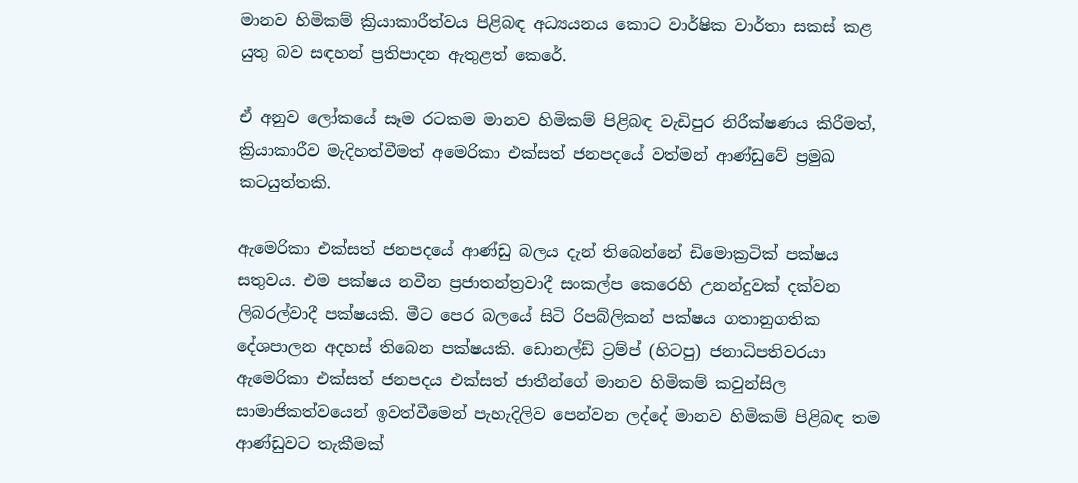මානව හිමිකම් ක්‍රියාකාරීත්වය පිළිබඳ අධ්‍යයනය කොට වාර්ෂික වාර්තා සකස් කළ යුතු බව සඳහන් ප්‍රතිපාදන ඇතුළත් කෙරේ.

ඒ අනුව ලෝකයේ සෑම රටකම මානව හිමිකම් පිළිබඳ වැඩිපුර නිරීක්ෂණය කිරීමත්, ක්‍රියාකාරීව මැදිහත්වීමත් අමෙරිකා එක්සත් ජනපදයේ වත්මන් ආණ්ඩුවේ ප්‍රමුඛ කටයුත්තකි.

ඇමෙරිකා එක්සත් ජනපදයේ ආණ්ඩු බලය දැන් තිබෙන්නේ ඩිමොක්‍රටික් පක්ෂය සතුවය. එම පක්ෂය නවීන ප්‍රජාතන්ත්‍රවාදී සංකල්ප කෙරෙහි උනන්දුවක් දක්වන ලිබරල්වාදී පක්ෂයකි. මීට පෙර බලයේ සිටි රිපබ්ලිකන් පක්ෂය ගතානුගතික දේශපාලන අදහස් තිබෙන පක්ෂයකි. ඩොනල්ඩ් ට්‍රම්ප් (හිටපු) ජනාධිපතිවරයා ඇමෙරිකා එක්සත් ජනපදය එක්සත් ජාතීන්ගේ මානව හිමිකම් කවුන්සිල සාමාජිකත්වයෙන් ඉවත්වීමෙන් පැහැදිලිව පෙන්වන ලද්දේ මානව හිමිකම් පිළිබඳ තම ආණ්ඩුවට තැකීමක්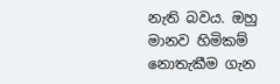නැති බවය. ඔහු මානව හිමිකම් නොතැකීම ගැන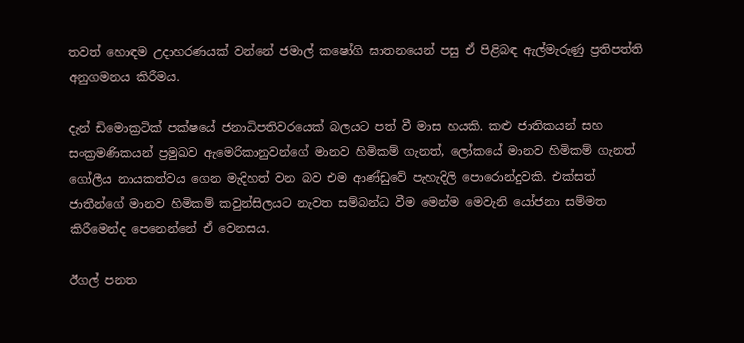තවත් හොඳම උදාහරණයක් වන්නේ ජමාල් කෂෝගි ඝාතනයෙන් පසු ඒ පිළිබඳ ඇල්මැරුණු ප්‍රතිපත්ති අනුගමනය කිරීමය.

දැන් ඩිමොක්‍රටික් පක්ෂයේ ජනාධිපතිවරයෙක් බලයට පත් වී මාස හයකි. කළු ජාතිකයන් සහ සංක්‍රමණිකයන් ප්‍රමුඛව ඇමෙරිකානුවන්ගේ මානව හිමිකම් ගැනත්, ලෝකයේ මානව හිමිකම් ගැනත් ගෝලීය නායකත්වය ගෙන මැදිහත් වන බව එම ආණ්ඩුවේ පැහැදිලි පොරොන්දුවකි. එක්සත් ජාතීන්ගේ මානව හිමිකම් කවුන්සිලයට නැවත සම්බන්ධ වීම මෙන්ම මෙවැනි යෝජනා සම්මත කිරීමෙන්ද පෙනෙන්නේ ඒ වෙනසය.

ඊගල් පනත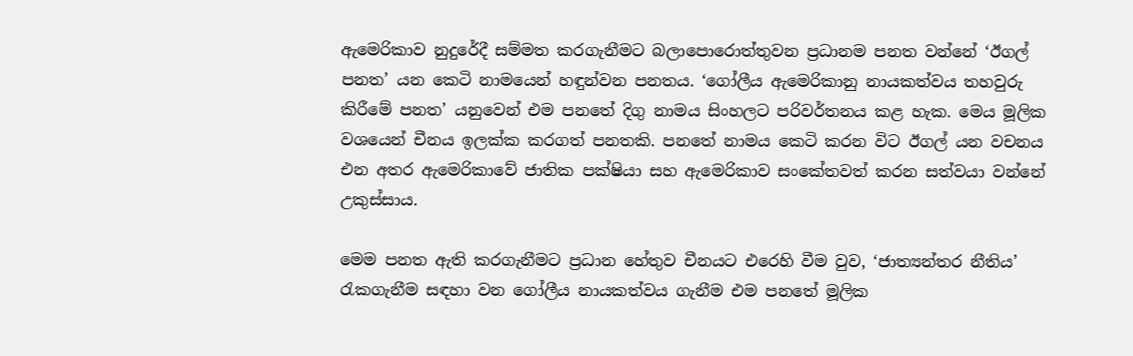ඇමෙරිකාව නුදුරේදී සම්මත කරගැනීමට බලාපොරොත්තුවන ප්‍රධානම පනත වන්නේ ‘ඊගල් පනත’ යන කෙටි නාමයෙන් හඳුන්වන පනතය. ‘ගෝලීය ඇමෙරිකානු නායකත්වය තහවුරු කිරීමේ පනත’ යනුවෙන් එම පනතේ දිගු නාමය සිංහලට පරිවර්තනය කළ හැක. මෙය මූලික වශයෙන් චීනය ඉලක්ක කරගත් පනතකි. පනතේ නාමය කෙටි කරන විට ඊගල් යන වචනය එන අතර ඇමෙරිකාවේ ජාතික පක්ෂියා සහ ඇමෙරිකාව සංකේතවත් කරන සත්වයා වන්නේ උකුස්සාය.

මෙම පනත ඇති කරගැනීමට ප්‍රධාන හේතුව චීනයට එරෙහි වීම වුව, ‘ජාත්‍යන්තර නීතිය’ රැකගැනීම සඳහා වන ගෝලීය නායකත්වය ගැනීම එම පනතේ මූලික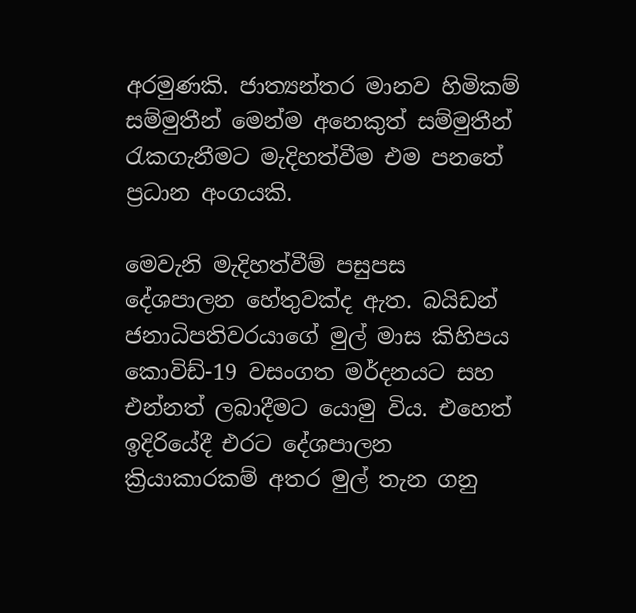අරමුණකි. ජාත්‍යන්තර මානව හිමිකම් සම්මුතීන් මෙන්ම අනෙකුත් සම්මුතීන් රැකගැනීමට මැදිහත්වීම එම පනතේ ප්‍රධාන අංගයකි.

මෙවැනි මැදිහත්වීම් පසුපස දේශපාලන හේතුවක්ද ඇත. බයිඩන් ජනාධිපතිවරයාගේ මුල් මාස කිහිපය කොවිඩ්-19 වසංගත මර්දනයට සහ එන්නත් ලබාදීමට යොමු විය. එහෙත් ඉදිරියේදී එරට දේශපාලන ක්‍රියාකාරකම් අතර මුල් තැන ගනු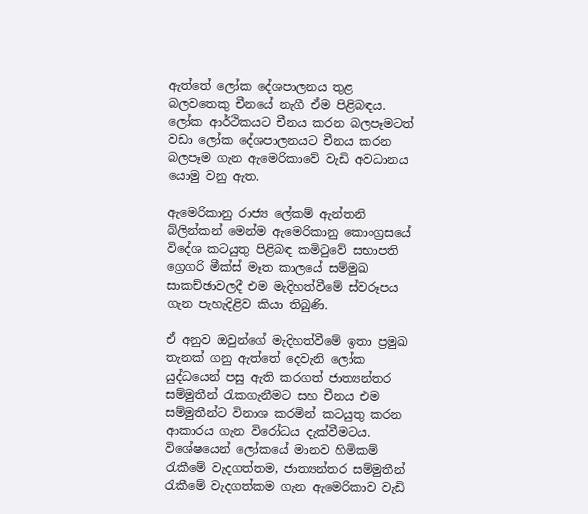ඇත්තේ ලෝක දේශපාලනය තුළ බලවතෙකු චීනයේ නැගී ඒම පිළිබඳය. ලෝක ආර්ථිකයට චීනය කරන බලපෑමටත් වඩා ලෝක දේශපාලනයට චීනය කරන බලපෑම ගැන ඇමෙරිකාවේ වැඩි අවධානය යොමු වනු ඇත.

ඇමෙරිකානු රාජ්‍ය ලේකම් ඇන්තනි බ්ලින්කන් මෙන්ම ඇමෙරිකානු කොංග්‍රසයේ විදේශ කටයුතු පිළිබඳ කමිටුවේ සභාපති ග්‍රෙගරි මීක්ස් මෑත කාලයේ සම්මුඛ සාකච්ඡාවලදී එම මැදිහත්වීමේ ස්වරූපය ගැන පැහැදිළිව කියා තිබුණි.

ඒ අනුව ඔවුන්ගේ මැදිහත්වීමේ ඉතා ප්‍රමුඛ තැනක් ගනු ඇත්තේ දෙවැනි ලෝක යුද්ධයෙන් පසු ඇති කරගත් ජාත්‍යන්තර සම්මුතීන් රැකගැනීමට සහ චීනය එම සම්මුතීන්ට විනාශ කරමින් කටයුතු කරන ආකාරය ගැන විරෝධය දැක්වීමටය. විශේෂයෙන් ලෝකයේ මානව හිමිකම් රැකීමේ වැදගත්තම, ජාත්‍යන්තර සම්මුතීන් රැකීමේ වැදගත්කම ගැන ඇමෙරිකාව වැඩි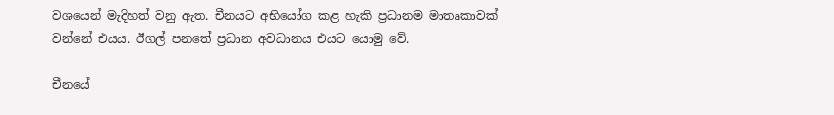වශයෙන් මැදිහත් වනු ඇත. චීනයට අභියෝග කළ හැකි ප්‍රධානම මාතෘකාවක් වන්නේ එයය. ඊගල් පනතේ ප්‍රධාන අවධානය එයට යොමු වේ.

චීනයේ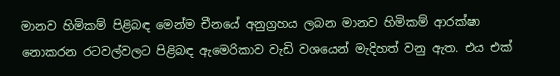මානව හිමිකම් පිළිබඳ මෙන්ම චීනයේ අනුග්‍රහය ලබන මානව හිමිකම් ආරක්ෂා නොකරන රටවල්වලට පිළිබඳ ඇමෙරිකාව වැඩි වශයෙන් මැදිහත් වනු ඇත. එය එක්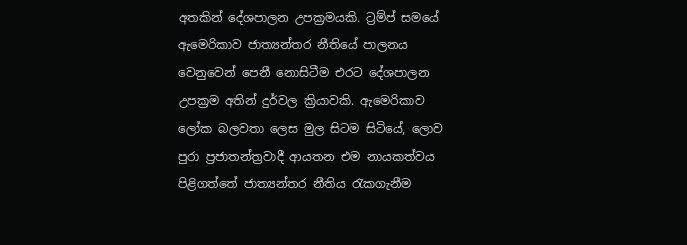අතකින් දේශපාලන උපක්‍රමයකි. ට්‍රම්ප් සමයේ ඇමෙරිකාව ජාත්‍යන්තර නීතියේ පාලනය වෙනුවෙන් පෙනී නොසිටීම එරට දේශපාලන උපක්‍රම අතින් දුර්වල ක්‍රියාවකි. ඇමෙරිකාව ලෝක බලවතා ලෙස මුල සිටම සිටියේ, ලොව පුරා ප්‍රජාතන්ත්‍රවාදී ආයතන එම නායකත්වය පිළිගත්තේ ජාත්‍යන්තර නීතිය රැකගැනීම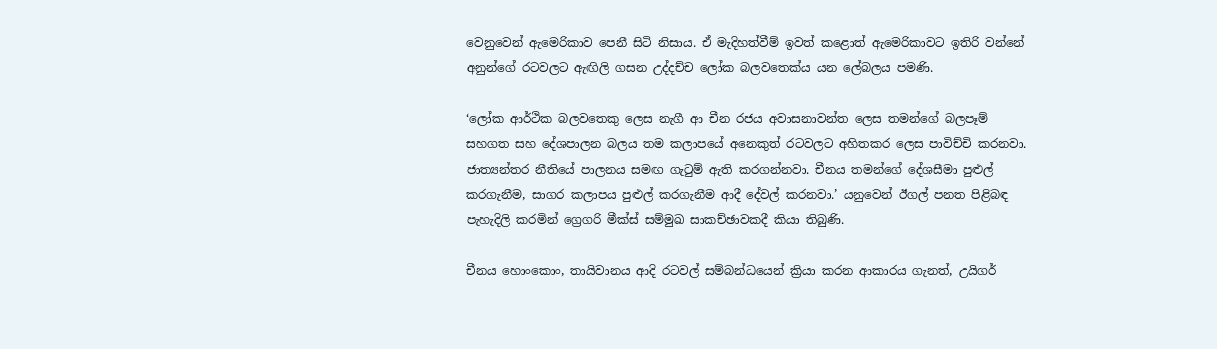වෙනුවෙන් ඇමෙරිකාව පෙනී සිටි නිසාය. ඒ මැදිහත්වීම් ඉවත් කළොත් ඇමෙරිකාවට ඉතිරි වන්නේ අනුන්ගේ රටවලට ඇඟිලි ගසන උද්දච්ච ලෝක බලවතෙක්ය යන ලේබලය පමණි.

‘ලෝක ආර්ථික බලවතෙකු ලෙස නැගී ආ චීන රජය අවාසනාවන්ත ලෙස තමන්ගේ බලපෑම් සහගත සහ දේශපාලන බලය තම කලාපයේ අනෙකුත් රටවලට අහිතකර ලෙස පාවිච්චි කරනවා. ජාත්‍යන්තර නීතියේ පාලනය සමඟ ගැටුම් ඇති කරගන්නවා. චීනය තමන්ගේ දේශසීමා පුළුල් කරගැනීම, සාගර කලාපය පුළුල් කරගැනීම ආදී දේවල් කරනවා.’ යනුවෙන් ඊගල් පනත පිළිබඳ පැහැදිලි කරමින් ග්‍රෙගරි මීක්ස් සම්මුඛ සාකච්ඡාවකදී කියා තිබුණි.

චීනය හොංකොං, තායිවානය ආදි රටවල් සම්බන්ධයෙන් ක්‍රියා කරන ආකාරය ගැනත්, උයිගර්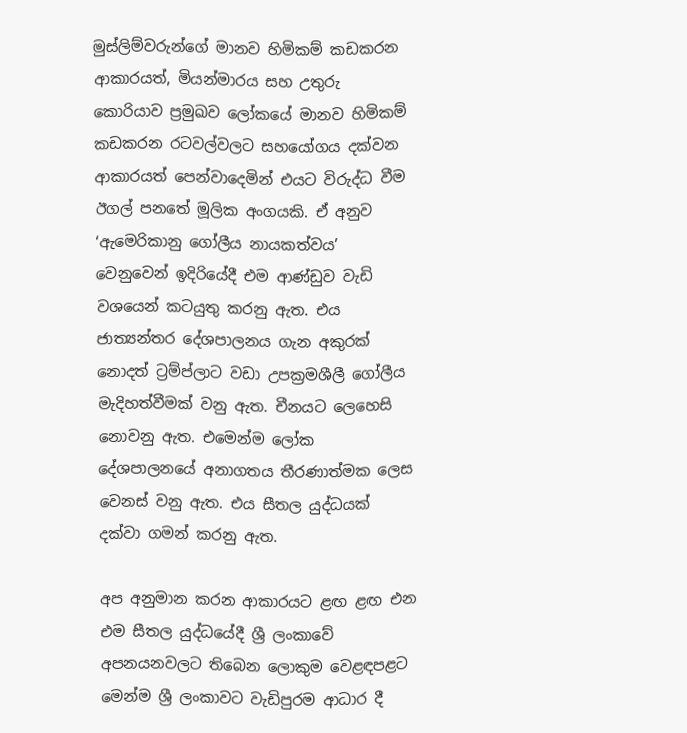මුස්ලිම්වරුන්ගේ මානව හිමිකම් කඩකරන ආකාරයත්, මියන්මාරය සහ උතුරු කොරියාව ප්‍රමුඛව ලෝකයේ මානව හිමිකම් කඩකරන රටවල්වලට සහයෝගය දක්වන ආකාරයත් පෙන්වාදෙමින් එයට විරුද්ධ වීම ඊගල් පනතේ මූලික අංගයකි. ඒ අනුව ‘ඇමෙරිකානු ගෝලීය නායකත්වය’ වෙනුවෙන් ඉදිරියේදී එම ආණ්ඩුව වැඩි වශයෙන් කටයුතු කරනු ඇත. එය ජාත්‍යන්තර දේශපාලනය ගැන අකුරක් නොදත් ට්‍රම්ප්ලාට වඩා උපක්‍රමශීලී ගෝලීය මැදිහත්වීමක් වනු ඇත. චීනයට ලෙහෙසි නොවනු ඇත. එමෙන්ම ලෝක දේශපාලනයේ අනාගතය තීරණාත්මක ලෙස වෙනස් වනු ඇත. එය සීතල යුද්ධයක් දක්වා ගමන් කරනු ඇත.

අප අනුමාන කරන ආකාරයට ළඟ ළඟ එන එම සීතල යුද්ධයේදී ශ්‍රී ලංකාවේ අපනයනවලට තිබෙන ලොකුම වෙළඳපළට මෙන්ම ශ්‍රී ලංකාවට වැඩිපුරම ආධාර දී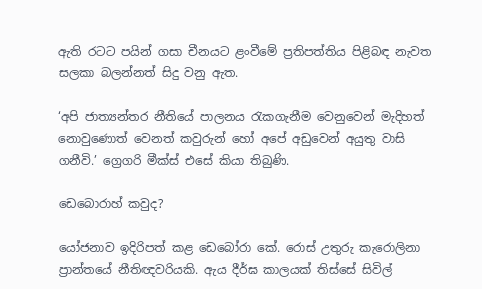ඇති රටට පයින් ගසා චීනයට ළංවීමේ ප්‍රතිපත්තිය පිළිබඳ නැවත සලකා බලන්නත් සිදු වනු ඇත.

‘අපි ජාත්‍යන්තර නීතියේ පාලනය රැකගැනීම වෙනුවෙන් මැදිහත් නොවුණොත් වෙනත් කවුරුන් හෝ අපේ අඩුවෙන් අයුතු වාසි ගනීවි.’ ග්‍රෙගරි මීක්ස් එසේ කියා තිබුණි.

ඩෙබොරාහ් කවුද?

යෝජනාව ඉදිරිපත් කළ ඩෙබෝරා කේ. රොස් උතුරු කැරොලිනා ප්‍රාන්තයේ නීතිඥවරියකි. ඇය දීර්ඝ කාලයක් තිස්සේ සිවිල්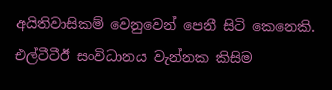අයිතිවාසිකම් වෙනුවෙන් පෙනී සිටි කෙනෙකි. එල්ටීටීඊ සංවිධානය වැන්නක කිසිම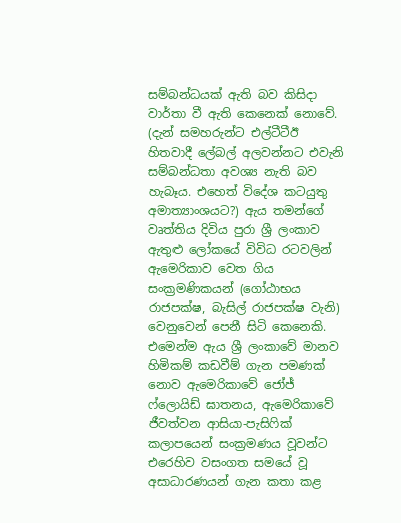සම්බන්ධයක් ඇති බව කිසිදා වාර්තා වී ඇති කෙනෙක් නොවේ. (දැන් සමහරුන්ට එල්ටීටීඊ හිතවාදී ලේබල් අලවන්නට එවැනි සම්බන්ධතා අවශ්‍ය නැති බව හැබෑය. එහෙත් විදේශ කටයුතු අමාත්‍යාංශයට?) ඇය තමන්ගේ වෘත්තිය දිවිය පුරා ශ්‍රී ලංකාව ඇතුළු ලෝකයේ විවිධ රටවලින් ඇමෙරිකාව වෙත ගිය සංක්‍රමණිකයන් (ගෝඨාභය රාජපක්ෂ, බැසිල් රාජපක්ෂ වැනි) වෙනුවෙන් පෙනී සිටි කෙනෙකි. එමෙන්ම ඇය ශ්‍රී ලංකාවේ මානව හිමිකම් කඩවීම් ගැන පමණක් නොව ඇමෙරිකාවේ ජෝජ් ෆ්ලොයිඩ් ඝාතනය, ඇමෙරිකාවේ ජීවත්වන ආසියා-පැසිෆික් කලාපයෙන් සංක්‍රමණය වූවන්ට එරෙහිව වසංගත සමයේ වූ අසාධාරණයන් ගැන කතා කළ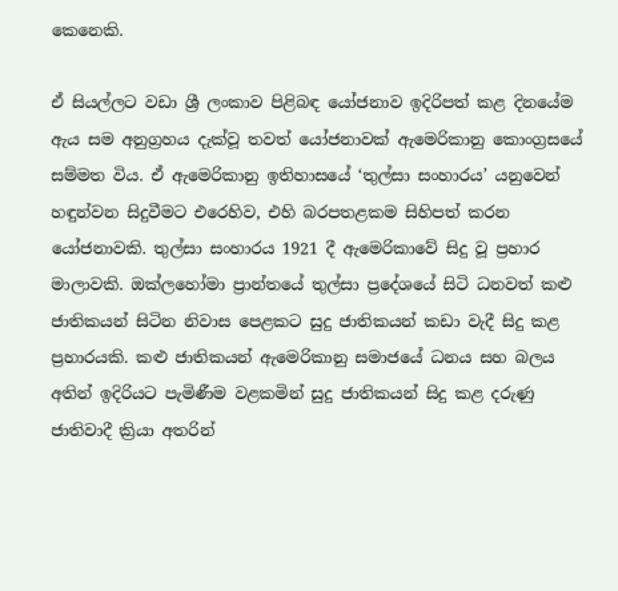කෙනෙකි.

ඒ සියල්ලට වඩා ශ්‍රී ලංකාව පිළිබඳ යෝජනාව ඉදිරිපත් කළ දිනයේම ඇය සම අනුග්‍රහය දැක්වූ තවත් යෝජනාවක් ඇමෙරිකානු කොංග්‍රසයේ සම්මත විය. ඒ ඇමෙරිකානු ඉතිහාසයේ ‘තුල්සා සංහාරය’ යනුවෙන් හඳුන්වන සිදුවීමට එරෙහිව, එහි බරපතළකම සිහිපත් කරන යෝජනාවකි. තුල්සා සංහාරය 1921 දී ඇමෙරිකාවේ සිදු වූ ප්‍රහාර මාලාවකි. ඔක්ලහෝමා ප්‍රාන්තයේ තුල්සා ප්‍රදේශයේ සිටි ධනවත් කළු ජාතිකයන් සිටින නිවාස පෙළකට සුදු ජාතිකයන් කඩා වැදී සිදු කළ ප්‍රහාරයකි. කළු ජාතිකයන් ඇමෙරිකානු සමාජයේ ධනය සහ බලය අතින් ඉදිරියට පැමිණීම වළකමින් සුදු ජාතිකයන් සිදු කළ දරුණු ජාතිවාදී ක්‍රියා අතරින්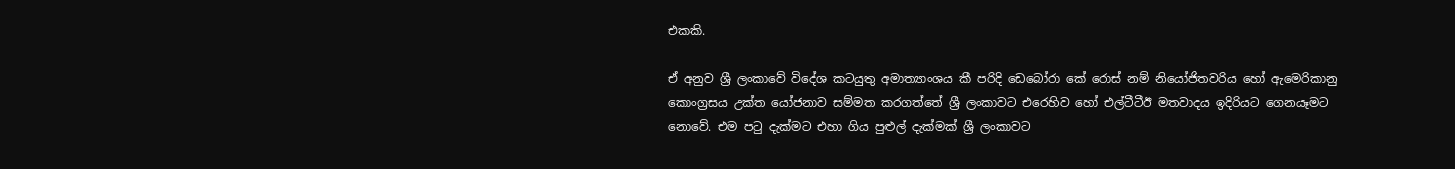එකකි.

ඒ අනුව ශ්‍රී ලංකාවේ විදේශ කටයුතු අමාත්‍යාංශය කී පරිදි ඩෙබෝරා කේ රොස් නම් නියෝජිතවරිය හෝ ඇමෙරිකානු කොංග්‍රසය උක්ත යෝජනාව සම්මත කරගත්තේ ශ්‍රී ලංකාවට එරෙහිව හෝ එල්ටීටීඊ මතවාදය ඉදිරියට ගෙනයෑමට නොවේ. එම පටු දැක්මට එහා ගිය පුළුල් දැක්මක් ශ්‍රී ලංකාවට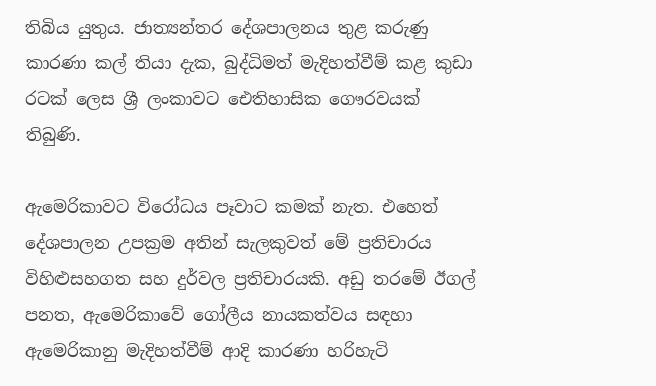තිබිය යුතුය. ජාත්‍යන්තර දේශපාලනය තුළ කරුණු කාරණා කල් තියා දැක, බුද්ධිමත් මැදිහත්වීම් කළ කුඩා රටක් ලෙස ශ්‍රී ලංකාවට ඓතිහාසික ගෞරවයක් තිබුණි.

ඇමෙරිකාවට විරෝධය පෑවාට කමක් නැත. එහෙත් දේශපාලන උපක්‍රම අතින් සැලකුවත් මේ ප්‍රතිචාරය විහිළුසහගත සහ දුර්වල ප්‍රතිචාරයකි. අඩු තරමේ ඊගල් පනත, ඇමෙරිකාවේ ගෝලීය නායකත්වය සඳහා ඇමෙරිකානු මැදිහත්වීම් ආදි කාරණා හරිහැටි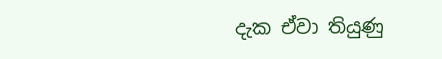දැක ඒවා තියුණු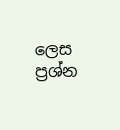ලෙස ප්‍රශ්න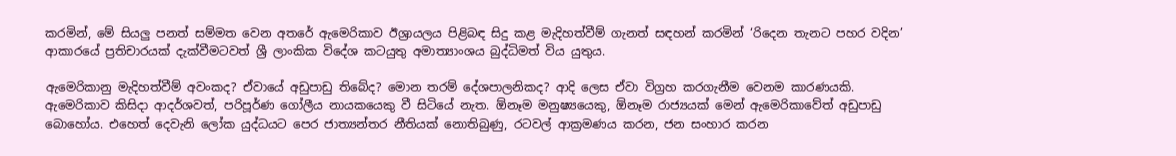කරමින්, මේ සියලු පනත් සම්මත වෙන අතරේ ඇමෙරිකාව ඊශ්‍රායලය පිළිබඳ සිදු කළ මැදිහත්වීම් ගැනත් සඳහන් කරමින් ‘රිදෙන තැනට පහර වදින’ ආකාරයේ ප්‍රතිචාරයක් දැක්වීමටවත් ශ්‍රී ලාංකික විදේශ කටයුතු අමාත්‍යාංශය බුද්ධිමත් විය යුතුය.

ඇමෙරිකානු මැදිහත්වීම් අවංකද? ඒවායේ අඩුපාඩු තිබේද? මොන තරම් දේශපාලනිකද? ආදි ලෙස ඒවා විග්‍රහ කරගැනීම වෙනම කාරණයකි. ඇමෙරිකාව කිසිදා ආදර්ශවත්, පරිපූර්ණ ගෝලීය නායකයෙකු වී සිටියේ නැත. ඕනෑම මනුෂ්‍යයෙකු, ඕනෑම රාජ්‍යයක් මෙන් ඇමෙරිකාවේත් අඩුපාඩු බොහෝය. එහෙත් දෙවැනි ලෝක යුද්ධයට පෙර ජාත්‍යන්තර නීතියක් නොතිබුණු, රටවල් ආක්‍රමණය කරන, ජන සංහාර කරන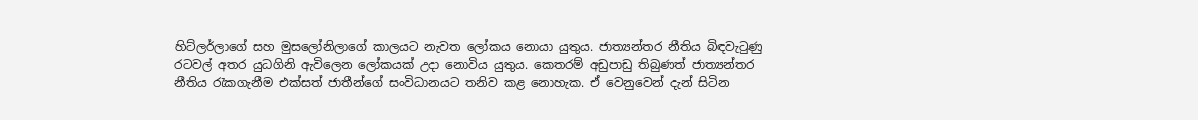හිට්ලර්ලාගේ සහ මුසලෝනිලාගේ කාලයට නැවත ලෝකය නොයා යුතුය. ජාත්‍යන්තර නීතිය බිඳවැටුණු රටවල් අතර යුධගිනි ඇවිලෙන ලෝකයක් උදා නොවිය යුතුය. කෙතරම් අඩුපාඩු තිබුණත් ජාත්‍යන්තර නීතිය රැකගැනීම එක්සත් ජාතීන්ගේ සංවිධානයට තනිව කළ නොහැක. ඒ වෙනුවෙන් දැන් සිටින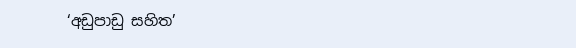‘අඩුපාඩු සහිත’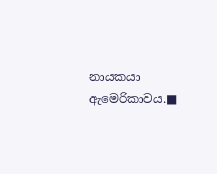නායකයා ඇමෙරිකාවය.■